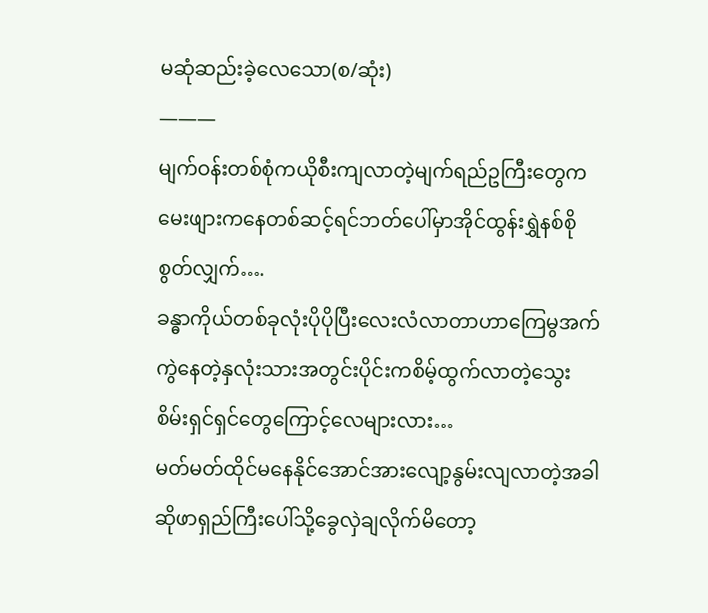မဆုံဆည်းခဲ့လေသော(စ/ဆုံး)
———
မျက်ဝန်းတစ်စုံကယိုစီးကျလာတဲ့မျက်ရည်ဥကြီးတွေကမေးဖျားကနေတစ်ဆင့်ရင်ဘတ်ပေါ်မှာအိုင်ထွန်းရွှဲနစ်စိုစွတ်လျှက်….
ခန္ဓာကိုယ်တစ်ခုလုံးပိုပိုပြီးလေးလံလာတာဟာကြေမွအက်ကွဲနေတဲ့နှလုံးသားအတွင်းပိုင်းကစိမ့်ထွက်လာတဲ့သွေးစိမ်းရှင်ရှင်တွေကြောင့်လေများလား…
မတ်မတ်ထိုင်မနေနိုင်အောင်အားလျော့နွမ်းလျလာတဲ့အခါဆိုဖာရှည်ကြီးပေါ်သို့ခွေလှဲချလိုက်မိတော့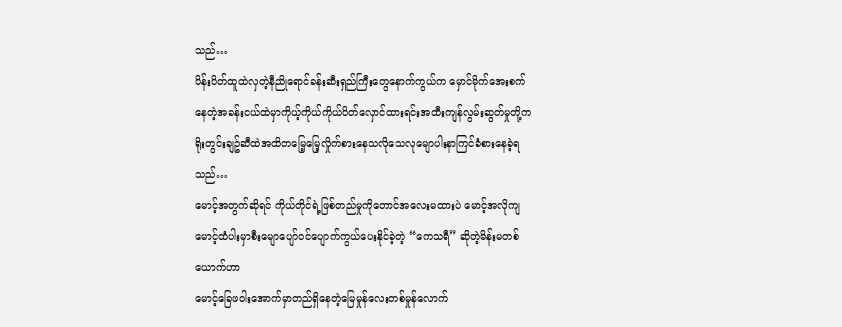သည်…
ပိန်းပိတ်ထူထဲလှတဲ့နီညိုရောင်ခန်းဆီးရှည်ကြီးတွေနောက်ကွယ်က မှောင်မိုက်အေးစက်နေတဲ့အခန်းငယ်ထဲမှာကိုယ့်ကိုယ်ကိုယ်ပိတ်လှောင်ထားရင်းအထီးကျန်လွမ်းဆွတ်မှုတို့ကရိုးတွင်းချဥ်ဆီထဲအထိတမြေ့မြေ့လှိုက်စားနေသလိုသေလုမျောပါးနာကြင်ခံစားနေခဲ့ရသည်…
မောင့်အတွက်ဆိုရင် ကိုယ်တိုင်ရဲ့ဖြစ်တည်မှုကိုတောင်အလေးမထားပဲ မောင့်အလိုကျ
မောင့်ထံပါးမှာစီးမျောပျော်ဝင်ပျောက်ကွယ်ပေးနိုင်ခဲ့တဲ့ “ကေသရီ” ဆိုတဲ့မိန်းမတစ်ယောက်ဟာ
မောင့်ခြေဖဝါးအောက်မှာတည်ရှိနေတဲ့မြေမှုန်လေးတစ်မှုန်လောက်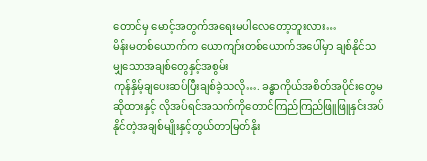တောင်မှ မောင့်အတွက်အရေးမပါလေတော့ဘူးလား…
မိန်းမတစ်ယောက်က ယောကျာ်းတစ်ယောက်အပေါ်မှာ ချစ်နိုင်သမျှသောအချစ်တွေနှင့်အစွမ်း
ကုန်နှိမ့်ချပေးဆပ်ပြီးချစ်ခဲ့သလို…. ခန္ဓာကိုယ်အစိတ်အပိုင်းတွေမဆိုထားနှင့် လိုအပ်ရင်အသက်ကိုတောင်ကြည်ကြည်ဖြူဖြူနှင်းအပ်နိုင်တဲ့အချစ်မျိုးနှင့်တွယ်တာမြတ်နိုး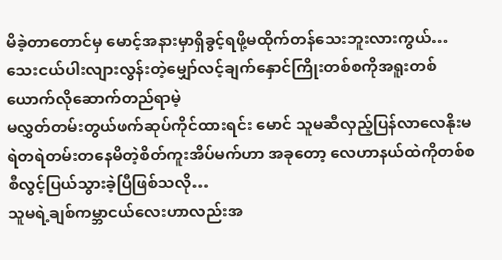မိခဲ့တာတောင်မှ မောင့်အနားမှာရှိခွင့်ရဖို့မထိုက်တန်သေးဘူးလားကွယ်…
သေးငယ်ပါးလျားလွန်းတဲ့မျှော်လင့်ချက်နှောင်ကြိုးတစ်စကိုအရူးတစ်ယောက်လိုဆောက်တည်ရာမဲ့
မလွှတ်တမ်းတွယ်ဖက်ဆုပ်ကိုင်ထားရင်း မောင် သူမဆီလှည့်ပြန်လာလေနိုးမရဲတရဲတမ်းတနေမိတဲ့စိတ်ကူးအိပ်မက်ဟာ အခုတော့ လေဟာနယ်ထဲကိုတစ်စစီလွင့်ပြယ်သွားခဲ့ပြီဖြစ်သလို…
သူမရဲ့ချစ်ကမ္ဘာငယ်လေးဟာလည်းအ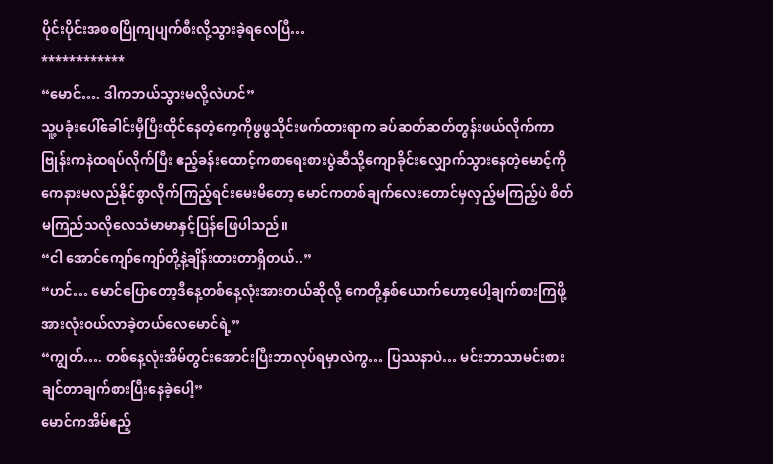ပိုင်းပိုင်းအစစပြိုကျပျက်စီးလို့သွားခဲ့ရလေပြီ…
************
“မောင်…. ဒါကဘယ်သွားမလို့လဲဟင်”
သူ့ပခုံးပေါ်ခေါင်းမှီပြီးထိုင်နေတဲ့ကေ့ကိုဖွဖွသိုင်းဖက်ထားရာက ခပ်ဆတ်ဆတ်တွန်းဖယ်လိုက်ကာ ဗြုန်းကနဲထရပ်လိုက်ပြီး ဧည့်ခန်းထောင့်ကစာရေးစားပွဲဆီသို့ကျောခိုင်းလျှောက်သွားနေတဲ့မောင့်ကို ကေနားမလည်နိုင်စွာလိုက်ကြည့်ရင်းမေးမိတော့ မောင်ကတစ်ချက်လေးတောင်မှလှည့်မကြည့်ပဲ စိတ်မကြည်သလိုလေသံမာမာနှင့်ပြန်ဖြေပါသည်။
“ငါ အောင်ကျော်ကျော်တို့နဲ့ချိန်းထားတာရှိတယ်..”
“ဟင်… မောင်ပြောတော့ဒီနေ့တစ်နေ့လုံးအားတယ်ဆိုလို့ ကေတို့နှစ်ယောက်ဟော့ပေါ့ချက်စားကြဖို့အားလုံးဝယ်လာခဲ့တယ်လေမောင်ရဲ့”
“ကျွတ်…. တစ်နေ့လုံးအိမ်တွင်းအောင်းပြီးဘာလုပ်ရမှာလဲကွ… ပြဿနာပဲ… မင်းဘာသာမင်းစားချင်တာချက်စားပြီးနေခဲ့ပေါ့”
မောင်ကအိမ်ဧည့်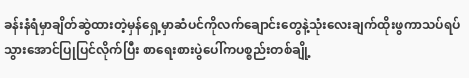ခန်းနံရံမှာချိတ်ဆွဲထားတဲ့မှန်ရှေ့မှာဆံပင်ကိုလက်ချောင်းတွေနဲ့သုံးလေးချက်ထိုးဖွကာသပ်ရပ်သွားအောင်ပြုပြင်လိုက်ပြီး စာရေးစားပွဲပေါ်ကပစ္စည်းတစ်ချို့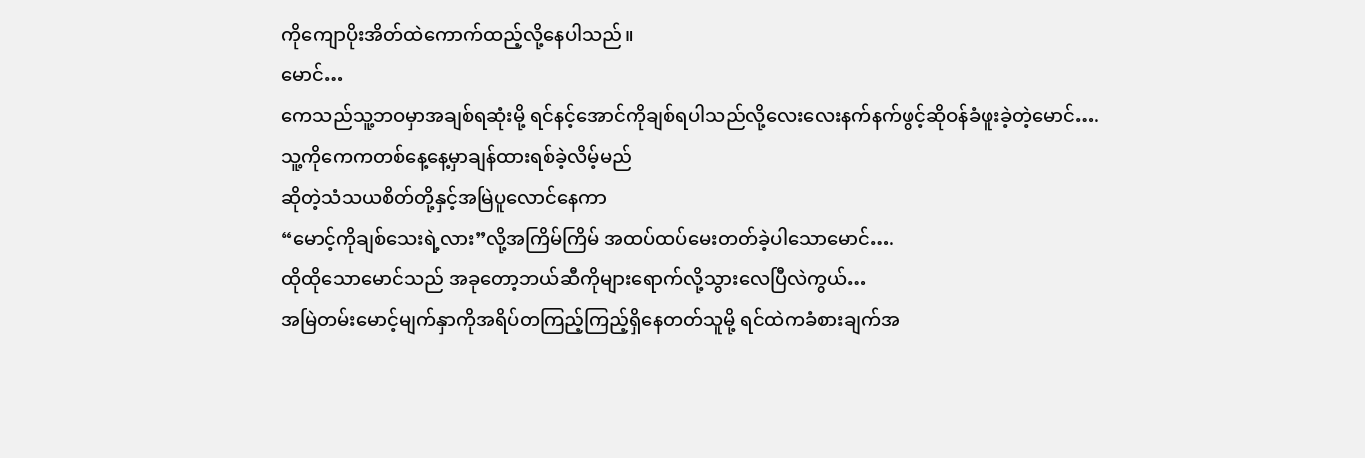ကိုကျောပိုးအိတ်ထဲကောက်ထည့်လို့နေပါသည်။
မောင်…
ကေသည်သူ့ဘဝမှာအချစ်ရဆုံးမို့ ရင်နင့်အောင်ကိုချစ်ရပါသည်လို့လေးလေးနက်နက်ဖွင့်ဆိုဝန်ခံဖူးခဲ့တဲ့မောင်….
သူ့ကိုကေကတစ်နေ့နေ့မှာချန်ထားရစ်ခဲ့လိမ့်မည်
ဆိုတဲ့သံသယစိတ်တို့နှင့်အမြဲပူလောင်နေကာ
“မောင့်ကိုချစ်သေးရဲ့လား”လို့အကြိမ်ကြိမ် အထပ်ထပ်မေးတတ်ခဲ့ပါသောမောင်….
ထိုထိုသောမောင်သည် အခုတော့ဘယ်ဆီကိုများရောက်လို့သွားလေပြီလဲကွယ်…
အမြဲတမ်းမောင့်မျက်နှာကိုအရိပ်တကြည့်ကြည့်ရှိနေတတ်သူမို့ ရင်ထဲကခံစားချက်အ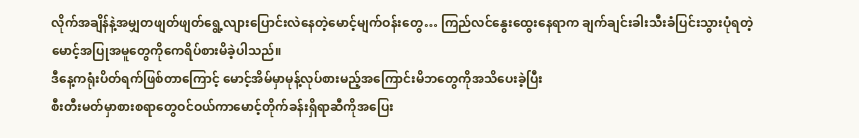လိုက်အချိန်နဲ့အမျှတဖျတ်ဖျတ်ရွေ့လျားပြောင်းလဲနေတဲ့မောင့်မျက်ဝန်းတွေ… ကြည်လင်နွေးထွေးနေရာက ချက်ချင်းခါးသီးခံပြင်းသွားပုံရတဲ့မောင့်အပြုအမူတွေကိုကေရိပ်စားမိခဲ့ပါသည်။
ဒီနေ့ကရုံးပိတ်ရက်ဖြစ်တာကြောင့် မောင့်အိမ်မှာမုန့်လုပ်စားမည့်အကြောင်းမိဘတွေကိုအသိပေးခဲ့ပြီး
စီးတီးမတ်မှာစားစရာတွေဝင်ဝယ်ကာမောင့်တိုက်ခန်းရှိရာဆီကိုအပြေး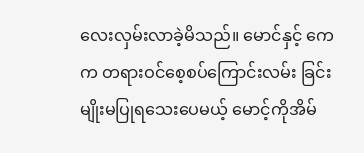လေးလှမ်းလာခဲ့မိသည်။ မောင်နှင့် ကေက တရားဝင်စေ့စပ်ကြောင်းလမ်း ခြင်းမျိုးမပြုရသေးပေမယ့် မောင့်ကိုအိမ်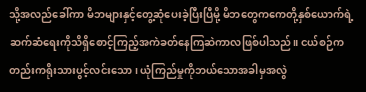သို့အလည်ခေါ်ကာ မိဘများနှင့်တွေ့ဆုံပေးခဲ့ပြီးပြီမို့ မိဘတွေကကေတို့နှစ်ယောက်ရဲ့ဆက်ဆံရေးကိုသိရှိစောင့်ကြည့်အကဲခတ်နေကြဆဲကာလဖြစ်ပါသည်။ ငယ်စဉ်ကတည်းကရိုးသားပွင့်လင်းသော၊ ယုံကြည်မှုကိုဘယ်သောအခါမှအလွဲ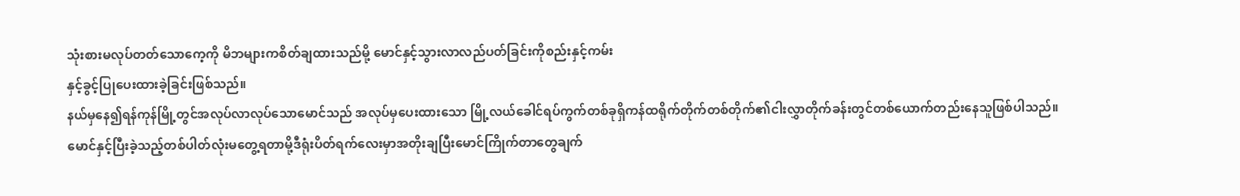သုံးစားမလုပ်တတ်သောကေ့ကို မိဘများကစိတ်ချထားသည်မို့ မောင်နှင့်သွားလာလည်ပတ်ခြင်းကိုစည်းနှင့်ကမ်း
နှင့်ခွင့်ပြုပေးထားခဲ့ခြင်းဖြစ်သည်။
နယ်မှနေ၍ရန်ကုန်မြို့တွင်အလုပ်လာလုပ်သောမောင်သည် အလုပ်မှပေးထားသော မြို့လယ်ခေါင်ရပ်ကွက်တစ်ခုရှိကန်ထရိုက်တိုက်တစ်တိုက်၏ငါးလွှာတိုက်ခန်းတွင်တစ်ယောက်တည်းနေသူဖြစ်ပါသည်။
မောင်နှင့်ပြီးခဲ့သည့်တစ်ပါတ်လုံးမတွေ့ရတာမို့ဒီရုံးပိတ်ရက်လေးမှာအတိုးချပြီးမောင်ကြိုက်တာတွေချက်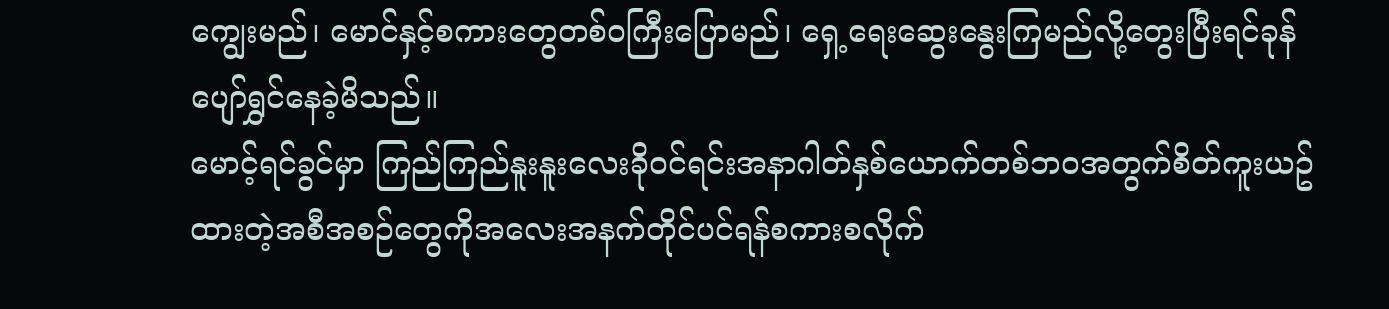ကျွေးမည်၊ မောင်နှင့်စကားတွေတစ်ဝကြီးပြောမည်၊ ရှေ့ရေးဆွေးနွေးကြမည်လို့တွေးပြီးရင်ခုန်ပျော်ရွှင်နေခဲ့မိသည်။
မောင့်ရင်ခွင်မှာ ကြည်ကြည်နူးနူးလေးခိုဝင်ရင်းအနာဂါတ်နှစ်ယောက်တစ်ဘဝအတွက်စိတ်ကူးယဥ်ထားတဲ့အစီအစဉ်တွေကိုအလေးအနက်တိုင်ပင်ရန်စကားစလိုက်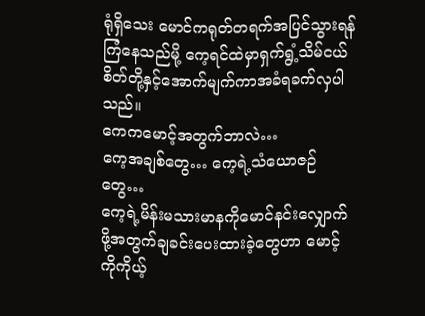ရုံရှိသေး မောင်ကရုတ်တရက်အပြင်သွားရန်ကြံနေသည်မို့ ကေ့ရင်ထဲမှာရှက်ရွံ့သိမ်ငယ်စိတ်တို့နှင့်အောက်မျက်ကာအခံရခက်လှပါသည်။
ကေကမောင့်အတွက်ဘာလဲ…
ကေ့အချစ်တွေ… ကေ့ရဲ့သံယောဇဉ်တွေ…
ကေ့ရဲ့မိန်းမသားမာနကိုမောင်နင်းလျှောက်ဖို့အတွက်ချခင်းပေးထားခဲ့တွေဟာ မောင့်ကိုကိုယ့်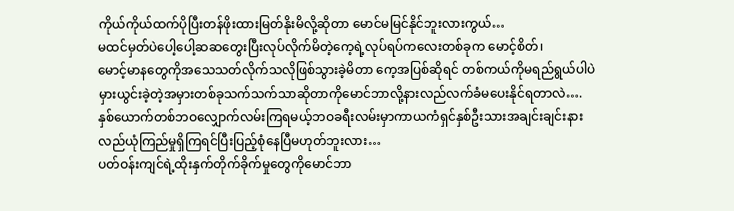ကိုယ်ကိုယ်ထက်ပိုပြီးတန်ဖိုးထားမြတ်နိုးမိလို့ဆိုတာ မောင်မမြင်နိုင်ဘူးလားကွယ်…
မထင်မှတ်ပဲပေါ့ပေါ့ဆဆတွေးပြီးလုပ်လိုက်မိတဲ့ကေ့ရဲ့လုပ်ရပ်ကလေးတစ်ခုက မောင့်စိတ်၊
မောင့်မာနတွေကိုအသေသတ်လိုက်သလိုဖြစ်သွားခဲ့မိတာ ကေ့အပြစ်ဆိုရင် တစ်ကယ်ကိုမရည်ရွယ်ပါပဲမှားယွင်းခဲ့တဲ့အမှားတစ်ခုသက်သက်သာဆိုတာကိုမောင်ဘာလို့နားလည်လက်ခံမပေးနိုင်ရတာလဲ….
နှစ်ယောက်တစ်ဘဝလျှောက်လမ်းကြရမယ့်ဘဝခရီးလမ်းမှာကာယကံရှင်နှစ်ဦးသားအချင်းချင်းနားလည်ယုံကြည်မှုရှိကြရင်ပြီးပြည့်စုံနေပြီမဟုတ်ဘူးလား…
ပတ်ဝန်းကျင်ရဲ့ထိုးနှက်တိုက်ခိုက်မှုတွေကိုမောင်ဘာ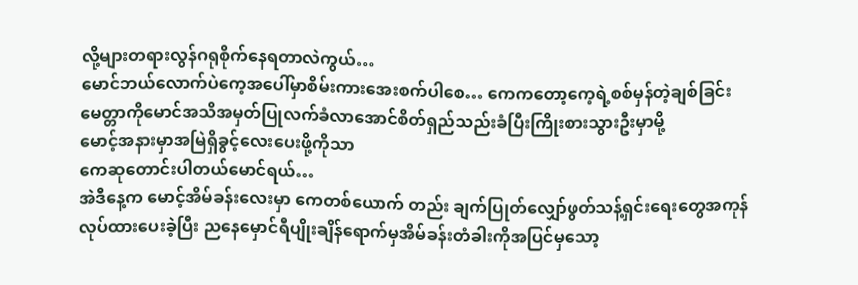လို့များတရားလွန်ဂရုစိုက်နေရတာလဲကွယ်…
မောင်ဘယ်လောက်ပဲကေ့အပေါ်မှာစိမ်းကားအေးစက်ပါစေ… ကေကတော့ကေ့ရဲ့စစ်မှန်တဲ့ချစ်ခြင်းမေတ္တာကိုမောင်အသိအမှတ်ပြုလက်ခံလာအောင်စိတ်ရှည်သည်းခံပြီးကြိုးစားသွားဦးမှာမို့
မောင့်အနားမှာအမြဲရှိခွင့်လေးပေးဖို့ကိုသာ
ကေဆုတောင်းပါတယ်မောင်ရယ်…
အဲဒီနေ့က မောင့်အိမ်ခန်းလေးမှာ ကေတစ်ယောက် တည်း ချက်ပြုတ်လျှော်ဖွတ်သန့်ရှင်းရေးတွေအကုန်လုပ်ထားပေးခဲ့ပြီး ညနေမှောင်ရီပျိုးချိန်ရောက်မှအိမ်ခန်းတံခါးကိုအပြင်မှသော့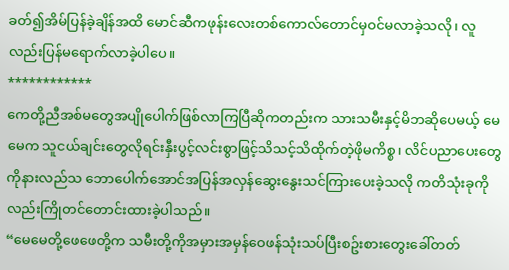ခတ်၍အိမ်ပြန်ခဲ့ချိန်အထိ မောင်ဆီကဖုန်းလေးတစ်ကောလ်တောင်မှဝင်မလာခဲ့သလို၊ လူလည်းပြန်မရောက်လာခဲ့ပါပေ။
************
ကေတို့ညီအစ်မတွေအပျိုပေါက်ဖြစ်လာကြပြီဆိုကတည်းက သားသမီးနှင့်မိဘဆိုပေမယ့် မေမေက သူငယ်ချင်းတွေလိုရင်းနှီးပွင့်လင်းစွာဖြင့်သိသင့်သိထိုက်တဲ့ဖိုမကိစ္စ၊ လိင်ပညာပေးတွေကိုနားလည်သ ဘောပေါက်အောင်အပြန်အလှန်ဆွေးနွေးသင်ကြားပေးခဲ့သလို ကတိသုံးခုကိုလည်းကြိုတင်တောင်းထားခဲ့ပါသည်။
“မေမေတို့ဖေဖေတို့က သမီးတို့ကိုအမှားအမှန်ဝေဖန်သုံးသပ်ပြီးစဥ်းစားတွေးခေါ်တတ်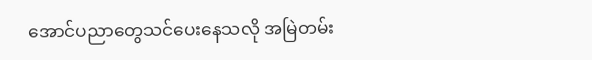အောင်ပညာတွေသင်ပေးနေသလို အမြဲတမ်း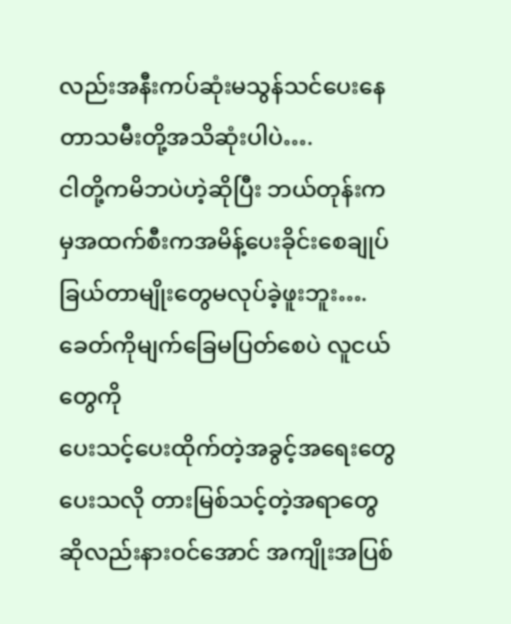လည်းအနီးကပ်ဆုံးမသွန်သင်ပေးနေတာသမီးတို့အသိဆုံးပါပဲ….
ငါတို့ကမိဘပဲဟဲ့ဆိုပြီး ဘယ်တုန်းကမှအထက်စီးကအမိန့်ပေးခိုင်းစေချုပ်ခြယ်တာမျိုးတွေမလုပ်ခဲ့ဖူးဘူး….
ခေတ်ကိုမျက်ခြေမပြတ်စေပဲ လူငယ်တွေကို
ပေးသင့်ပေးထိုက်တဲ့အခွင့်အရေးတွေပေးသလို တားမြစ်သင့်တဲ့အရာတွေဆိုလည်းနားဝင်အောင် အကျိုးအပြစ်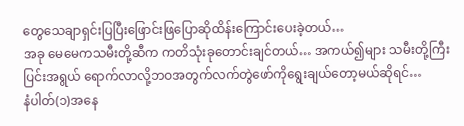တွေသေချာရှင်းပြပြီးဖြောင်းဖြပြောဆိုထိန်းကြောင်းပေးခဲ့တယ်…
အခု မေမေကသမီးတို့ဆီက ကတိသုံးခုတောင်းချင်တယ်… အကယ်၍များ သမီးတို့ကြီးပြင်းအရွယ် ရောက်လာလို့ဘဝအတွက်လက်တွဲဖော်ကိုရွေးချယ်တော့မယ်ဆိုရင်…
နံပါတ်(၁)အနေ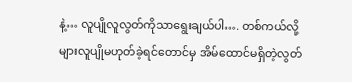နဲ့… လူပျိုလူလွတ်ကိုသာရွေးချယ်ပါ…. တစ်ကယ်လို့များလူပျိုမဟုတ်ခဲ့ရင်တောင်မှ အိမ်ထောင်မရှိတဲ့လွတ်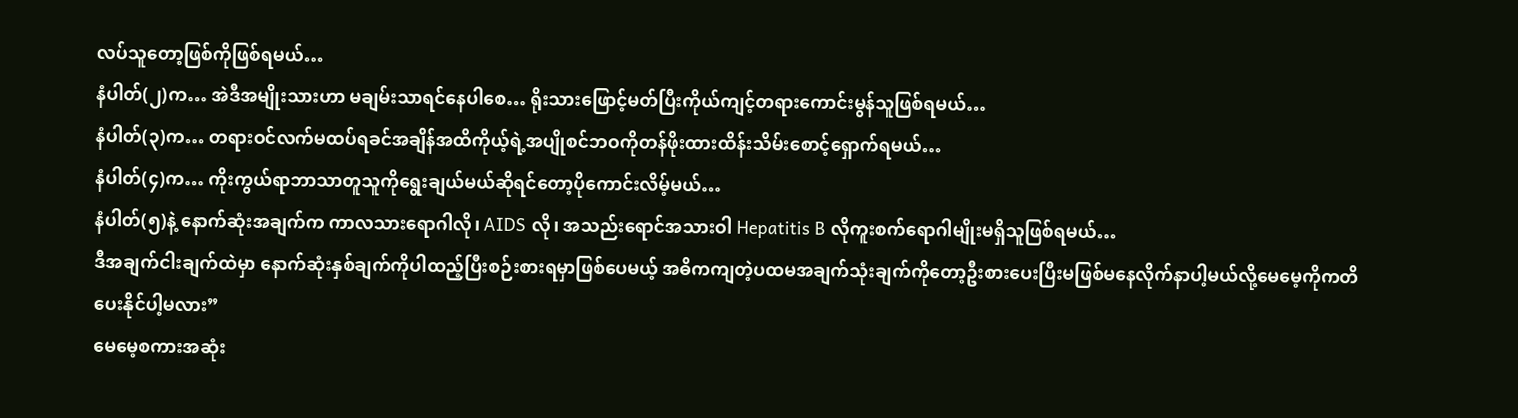လပ်သူတော့ဖြစ်ကိုဖြစ်ရမယ်…
နံပါတ်(၂)က… အဲဒီအမျိုးသားဟာ မချမ်းသာရင်နေပါစေ… ရိုးသားဖြောင့်မတ်ပြီးကိုယ်ကျင့်တရားကောင်းမွန်သူဖြစ်ရမယ်…
နံပါတ်(၃)က… တရားဝင်လက်မထပ်ရခင်အချိန်အထိကိုယ့်ရဲ့အပျိုစင်ဘဝကိုတန်ဖိုးထားထိန်းသိမ်းစောင့်ရှောက်ရမယ်…
နံပါတ်(၄)က… ကိုးကွယ်ရာဘာသာတူသူကိုရွေးချယ်မယ်ဆိုရင်တော့ပိုကောင်းလိမ့်မယ်…
နံပါတ်(၅)နဲ့ နောက်ဆုံးအချက်က ကာလသားရောဂါလို၊ AIDS လို၊ အသည်းရောင်အသားဝါ Hepatitis B လိုကူးစက်ရောဂါမျိုးမရှိသူဖြစ်ရမယ်…
ဒီအချက်ငါးချက်ထဲမှာ နောက်ဆုံးနှစ်ချက်ကိုပါထည့်ပြီးစဉ်းစားရမှာဖြစ်ပေမယ့် အဓိကကျတဲ့ပထမအချက်သုံးချက်ကိုတော့ဦးစားပေးပြီးမဖြစ်မနေလိုက်နာပါ့မယ်လို့မေမေ့ကိုကတိပေးနိုင်ပါ့မလား”
မေမေ့စကားအဆုံး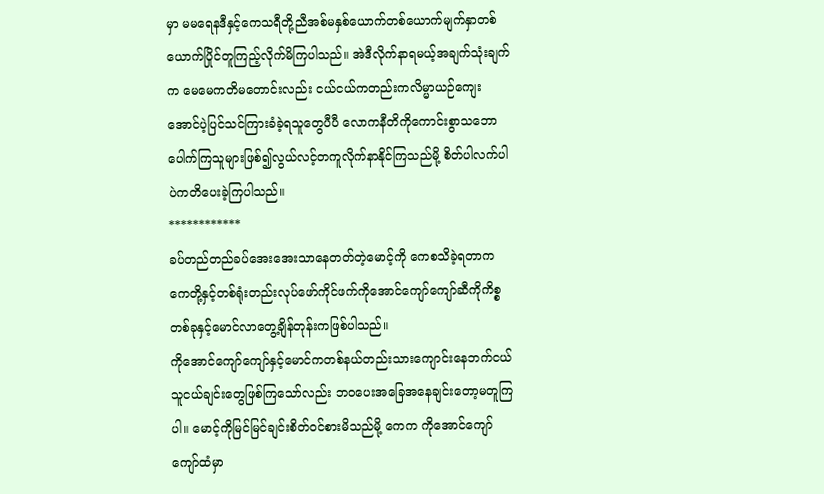မှာ မမရေနဒီနှင့်ကေသရီတို့ညီအစ်မနှစ်ယောက်တစ်ယောက်မျက်နှာတစ်ယောက်ပြိုင်တူကြည့်လိုက်မိကြပါသည်။ အဲဒီလိုက်နာရမယ့်အချက်သုံးချက်က မေမေကတိမတောင်းလည်း ငယ်ငယ်ကတည်းကလိမ္မာယဉ်ကျေးအောင်ပဲ့ပြင်သင်ကြားခံခဲ့ရသူတွေပီပီ လောကနီတိကိုကောင်းစွာသဘောပေါက်ကြသူများဖြစ်၍လွယ်လင့်တကူလိုက်နာနိုင်ကြသည်မို့ စိတ်ပါလက်ပါပဲကတိပေးခဲ့ကြပါသည်။
************
ခပ်တည်တည်ခပ်အေးအေးသာနေတတ်တဲ့မောင့်ကို ကေစသိခဲ့ရတာက ကေတို့နှင့်တစ်ရုံးတည်းလုပ်ဖော်ကိုင်ဖက်ကိုအောင်ကျော်ကျော်ဆီကိုကိစ္စတစ်ခုနှင့်မောင်လာတွေ့ချိန်တုန်းကဖြစ်ပါသည်။
ကိုအောင်ကျော်ကျော်နှင့်မောင်ကတစ်နယ်တည်းသားကျောင်းနေဘက်ငယ်သူငယ်ချင်းတွေဖြစ်ကြသော်လည်း ဘဝပေးအခြေအနေချင်းတော့မတူကြပါ။ မောင့်ကိုမြင်မြင်ချင်းစိတ်ဝင်စားမိသည်မို့ ကေက ကိုအောင်ကျော်ကျော်ထံမှာ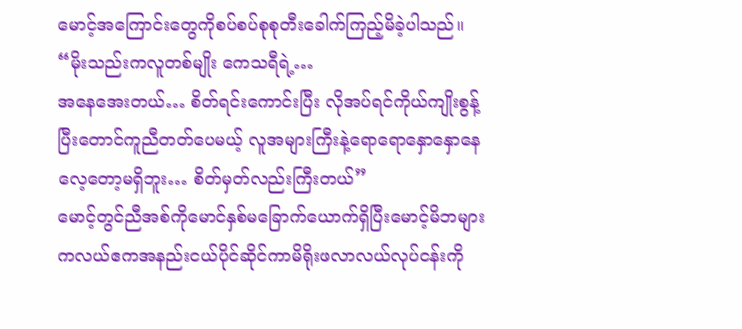မောင့်အကြောင်းတွေကိုစပ်စပ်စုစုတီးခေါက်ကြည့်မိခဲ့ပါသည်။
“မိုးသည်းကလူတစ်မျိုး ကေသရီရဲ့…
အနေအေးတယ်… စိတ်ရင်းကောင်းပြီး လိုအပ်ရင်ကိုယ်ကျိုးစွန့်ပြီးတောင်ကူညီတတ်ပေမယ့် လူအများကြီးနဲ့ရောရောနှောနှောနေလေ့တော့မရှိဘူး… စိတ်မှတ်လည်းကြီးတယ်”
မောင့်တွင်ညီအစ်ကိုမောင်နှစ်မခြောက်ယောက်ရှိပြီးမောင့်မိဘများကလယ်ဧကအနည်းငယ်ပိုင်ဆိုင်ကာမိရိုးဖလာလယ်လုပ်ငန်းကို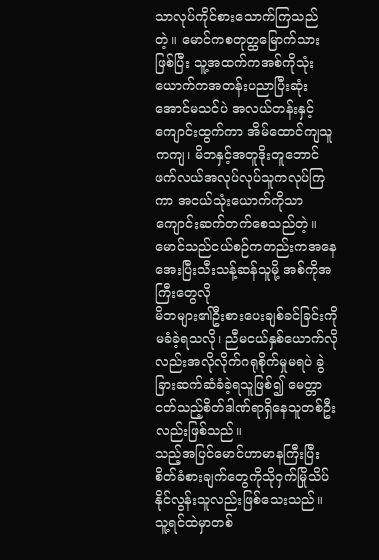သာလုပ်ကိုင်စားသောက်ကြသည်တဲ့။ မောင်ကစတုတ္ထမြောက်သားဖြစ်ပြီး သူ့အထက်ကအစ်ကိုသုံးယောက်ကအတန်းပညာပြီးဆုံးအောင်မသင်ပဲ အလယ်တန်းနှင့်ကျောင်းထွက်ကာ အိမ်ထောင်ကျသူကကျ၊ မိဘနှင့်အတူဒိုးတူဘောင်ဖက်လယ်အလုပ်လုပ်သူကလုပ်ကြကာ အငယ်သုံးယောက်ကိုသာကျောင်းဆက်တက်စေသည်တဲ့။
မောင်သည်ငယ်စဉ်ကတည်းကအနေအေးပြီးသီးသန့်ဆန်သူမို့ အစ်ကိုအကြီးတွေလို
မိဘများ၏ဦးစားပေးချစ်ခင်ခြင်းကိုမခံခဲ့ရသလို၊ ညီမငယ်နှစ်ယောက်လိုလည်းအလိုလိုက်ဂရုစိုက်မှုမရပဲ ခွဲခြားဆက်ဆံခံခဲ့ရသူဖြစ်၍ မေတ္တာငတ်သည့်စိတ်ဒါဏ်ရာရှိနေသူတစ်ဦးလည်းဖြစ်သည်။
သည့်အပြင်မောင်ဟာမာနကြီးပြီးစိတ်ခံစားချက်တွေကိုသိုဝှက်မြိုသိပ်နိုင်လွန်းသူလည်းဖြစ်သေးသည်။ သူ့ရင်ထဲမှာတစ်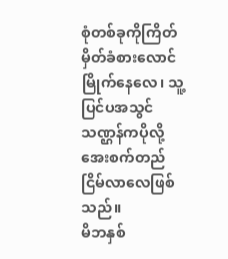စုံတစ်ခုကိုကြိတ်မှိတ်ခံစားလောင်မြိုက်နေလေ၊ သူ့ပြင်ပအသွင်သဏ္ဌန်ကပိုလို့အေးစက်တည်ငြိမ်လာလေဖြစ်သည်။
မိဘနှစ်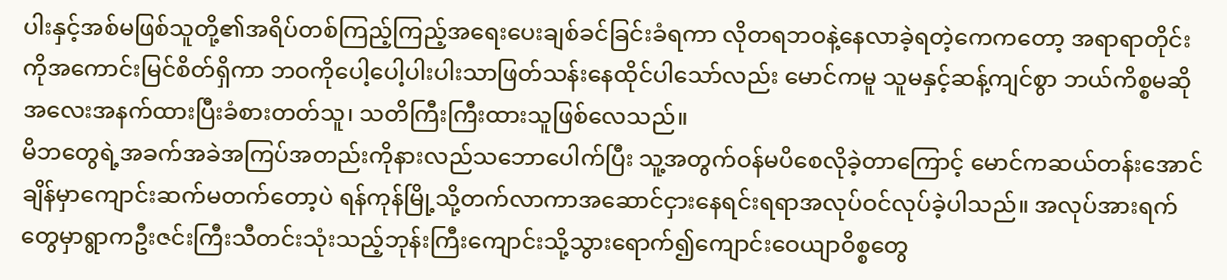ပါးနှင့်အစ်မဖြစ်သူတို့၏အရိပ်တစ်ကြည့်ကြည့်အရေးပေးချစ်ခင်ခြင်းခံရကာ လိုတရဘဝနဲ့နေလာခဲ့ရတဲ့ကေကတော့ အရာရာတိုင်းကိုအကောင်းမြင်စိတ်ရှိကာ ဘဝကိုပေါ့ပေါ့ပါးပါးသာဖြတ်သန်းနေထိုင်ပါသော်လည်း မောင်ကမူ သူမနှင့်ဆန့်ကျင်စွာ ဘယ်ကိစ္စမဆိုအလေးအနက်ထားပြီးခံစားတတ်သူ၊ သတိကြီးကြီးထားသူဖြစ်လေသည်။
မိဘတွေရဲ့အခက်အခဲအကြပ်အတည်းကိုနားလည်သဘောပေါက်ပြီး သူ့အတွက်ဝန်မပိစေလိုခဲ့တာကြောင့် မောင်ကဆယ်တန်းအောင်ချိန်မှာကျောင်းဆက်မတက်တော့ပဲ ရန်ကုန်မြို့သို့တက်လာကာအဆောင်ငှားနေရင်းရရာအလုပ်ဝင်လုပ်ခဲ့ပါသည်။ အလုပ်အားရက်တွေမှာရွာကဦးဇင်းကြီးသီတင်းသုံးသည့်ဘုန်းကြီးကျောင်းသို့သွားရောက်၍ကျောင်းဝေယျာဝိစ္စတွေ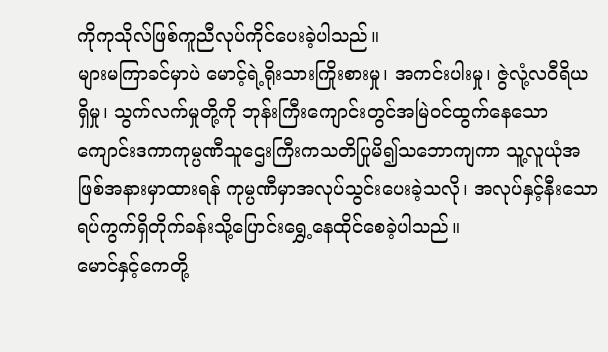ကိုကုသိုလ်ဖြစ်ကူညီလုပ်ကိုင်ပေးခဲ့ပါသည်။
များမကြာခင်မှာပဲ မောင့်ရဲ့ရိုးသားကြိုးစားမှု၊ အကင်းပါးမှု၊ ဇွဲလုံ့လဝီရိယရှိမှု၊ သွက်လက်မှုတို့ကို ဘုန်းကြီးကျောင်းတွင်အမြဲဝင်ထွက်နေသောကျောင်းဒကာကုမ္ပဏီသူဌေးကြီးကသတိပြုမိ၍သဘောကျကာ သူ့လူယုံအဖြစ်အနားမှာထားရန် ကုမ္ပဏီမှာအလုပ်သွင်းပေးခဲ့သလို၊ အလုပ်နှင့်နီးသောရပ်ကွက်ရှိတိုက်ခန်းသို့ပြောင်းရွှေ့နေထိုင်စေခဲ့ပါသည်။
မောင်နှင့်ကေတို့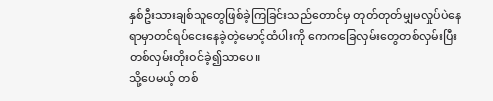နှစ်ဦးသားချစ်သူတွေဖြစ်ခဲ့ကြခြင်းသည်တောင်မှ တုတ်တုတ်မျှမလှုပ်ပဲနေရာမှာတင်ရပ်ငေးနေခဲ့တဲ့မောင့်ထံပါးကို ကေကခြေလှမ်းတွေတစ်လှမ်းပြီးတစ်လှမ်းတိုးဝင်ခဲ့၍သာပေ။
သို့ပေမယ့် တစ်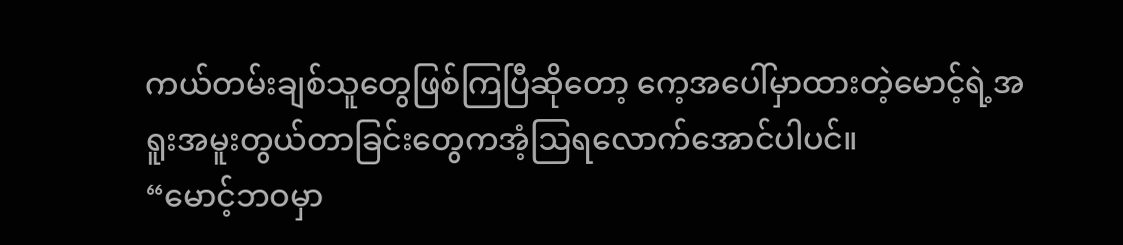ကယ်တမ်းချစ်သူတွေဖြစ်ကြပြီဆိုတော့ ကေ့အပေါ်မှာထားတဲ့မောင့်ရဲ့အရူးအမူးတွယ်တာခြင်းတွေကအံ့ဩရလောက်အောင်ပါပင်။
“မောင့်ဘဝမှာ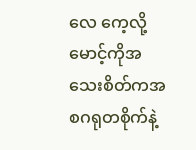လေ ကေ့လို့မောင့်ကိုအသေးစိတ်ကအစဂရုတစိုက်နဲ့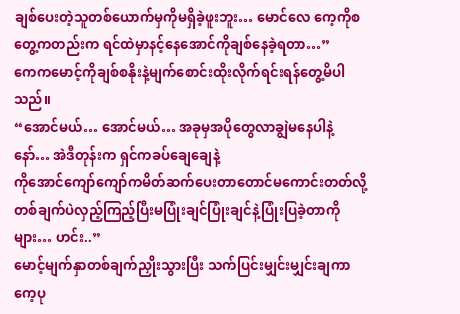ချစ်ပေးတဲ့သူတစ်ယောက်မှကိုမရှိခဲ့ဖူးဘူး… မောင်လေ ကေ့ကိုစတွေ့ကတည်းက ရင်ထဲမှာနင့်နေအောင်ကိုချစ်နေခဲ့ရတာ…”
ကေကမောင့်ကိုချစ်စနိုးနဲ့မျက်စောင်းထိုးလိုက်ရင်းရန်တွေ့မိပါသည်။
“အောင်မယ်… အောင်မယ်… အခုမှအပိုတွေလာချွဲမနေပါနဲ့နော်… အဲဒီတုန်းက ရှင်ကခပ်ချေချေနဲ့
ကိုအောင်ကျော်ကျော်ကမိတ်ဆက်ပေးတာတောင်မကောင်းတတ်လို့တစ်ချက်ပဲလှည့်ကြည့်ပြီးမပြုံးချင်ပြုံးချင်နဲ့ပြုံးပြခဲ့တာကိုများ… ဟင်း..”
မောင့်မျက်နှာတစ်ချက်ညှိုးသွားပြီး သက်ပြင်းမျှင်းမျှင်းချကာ ကေ့ပု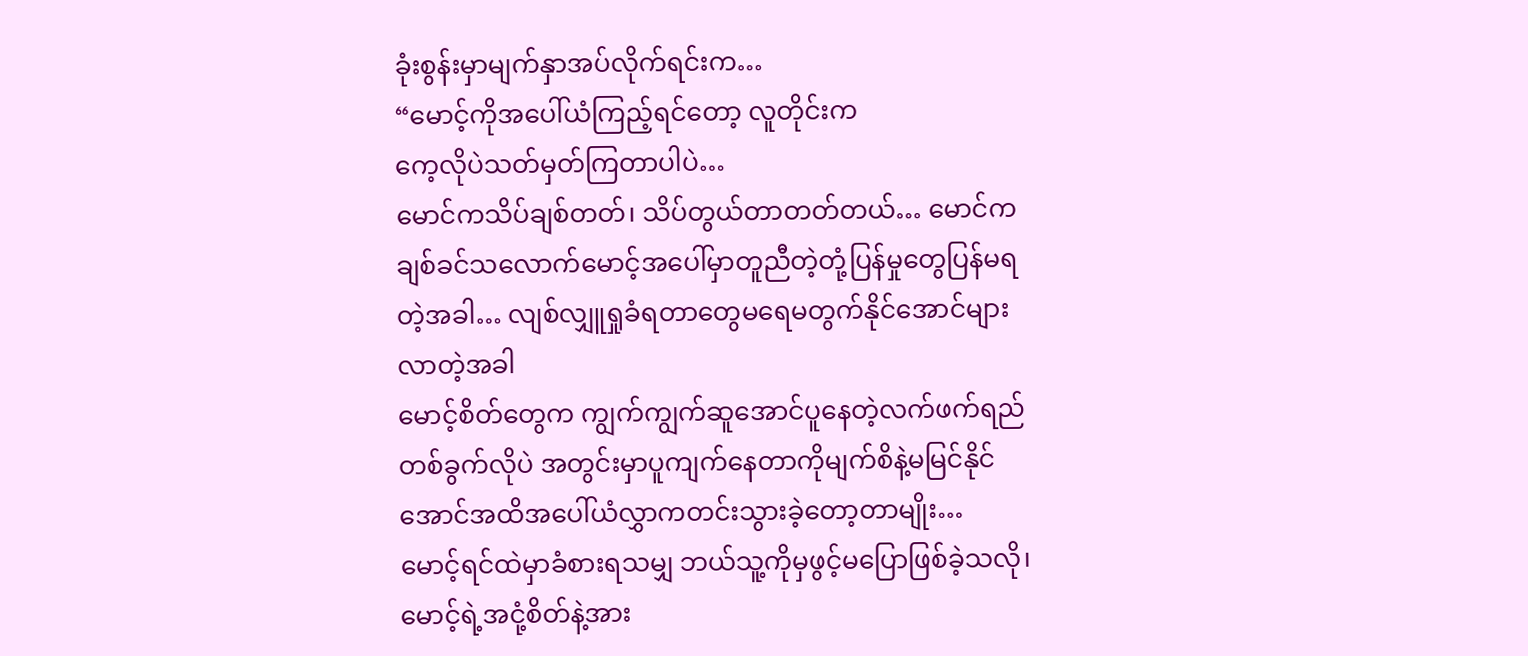ခုံးစွန်းမှာမျက်နှာအပ်လိုက်ရင်းက…
“မောင့်ကိုအပေါ်ယံကြည့်ရင်တော့ လူတိုင်းက
ကေ့လိုပဲသတ်မှတ်ကြတာပါပဲ…
မောင်ကသိပ်ချစ်တတ်၊ သိပ်တွယ်တာတတ်တယ်… မောင်ကချစ်ခင်သလောက်မောင့်အပေါ်မှာတူညီတဲ့တုံ့ပြန်မှုတွေပြန်မရတဲ့အခါ… လျစ်လျှူရှုခံရတာတွေမရေမတွက်နိုင်အောင်များလာတဲ့အခါ
မောင့်စိတ်တွေက ကျွက်ကျွက်ဆူအောင်ပူနေတဲ့လက်ဖက်ရည်တစ်ခွက်လိုပဲ အတွင်းမှာပူကျက်နေတာကိုမျက်စိနဲ့မမြင်နိုင်အောင်အထိအပေါ်ယံလွှာကတင်းသွားခဲ့တော့တာမျိုး…
မောင့်ရင်ထဲမှာခံစားရသမျှ ဘယ်သူ့ကိုမှဖွင့်မပြောဖြစ်ခဲ့သလို၊ မောင့်ရဲ့အငုံ့စိတ်နဲ့အား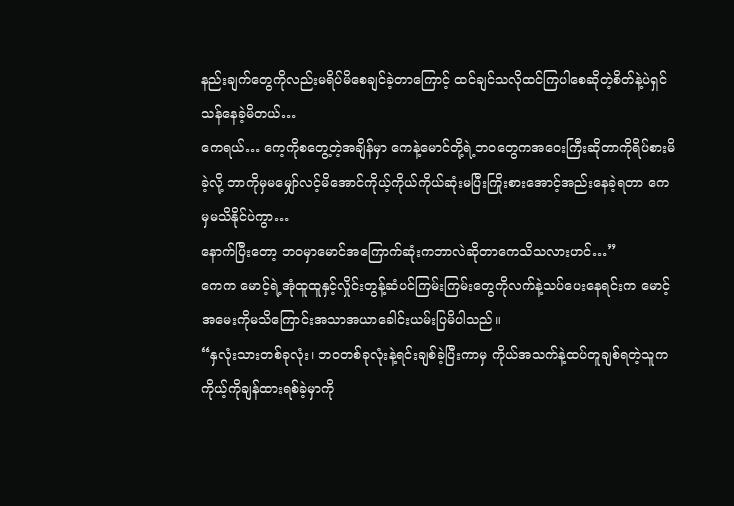နည်းချက်တွေကိုလည်းမရိပ်မိစေချင်ခဲ့တာကြောင့် ထင်ချင်သလိုထင်ကြပါစေဆိုတဲ့စိတ်နဲ့ပဲရှင်သန်နေခဲ့မိတယ်…
ကေရယ်… ကေ့ကိုစတွေ့တဲ့အချိန်မှာ ကေနဲ့မောင်တို့ရဲ့ဘဝတွေကအဝေးကြီးဆိုတာကိုရိပ်စားမိခဲ့လို့ ဘာကိုမှမမျှော်လင့်မိအောင်ကိုယ့်ကိုယ်ကိုယ်ဆုံးမပြီးကြိုးစားအောင့်အည်းနေခဲ့ရတာ ကေမှမသိနိုင်ပဲကွာ…
နောက်ပြီးတော့ ဘဝမှာမောင်အကြောက်ဆုံးကဘာလဲဆိုတာကေသိသလားဟင်…”
ကေက မောင့်ရဲ့အုံထူထူနှင့်လှိုင်းတွန့်ဆံပင်ကြမ်းကြမ်းတွေကိုလက်နဲ့သပ်ပေးနေရင်းက မောင့်အမေးကိုမသိကြောင်းအသာအယာခေါင်းယမ်းပြမိပါသည်။
“နှလုံးသားတစ်ခုလုံး၊ ဘဝတစ်ခုလုံးနဲ့ရင်းချစ်ခဲ့ပြီးကာမှ ကိုယ်အသက်နဲ့ထပ်တူချစ်ရတဲ့သူက ကိုယ့်ကိုချန်ထားရစ်ခဲ့မှာကို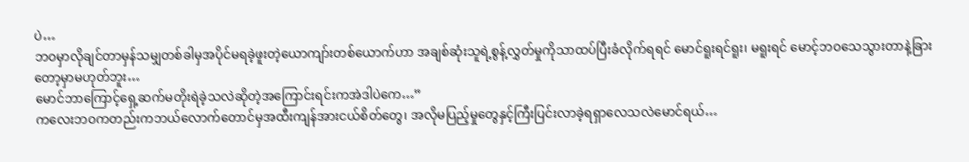ပဲ…
ဘဝမှာလိုချင်တာမှန်သမျှတစ်ခါမှအပိုင်မရခဲ့ဖူးတဲ့ယောကျာ်းတစ်ယောက်ဟာ အချစ်ဆုံးသူရဲ့စွန့်လွှတ်မှုကိုသာထပ်ပြီးခံလိုက်ရရင် မောင်ရူးရင်ရူး၊ မရူးရင် မောင့်ဘဝသေသွားတာနဲ့ခြားတော့မှာမဟုတ်ဘူး…
မောင်ဘာကြောင့်ရှေ့ဆက်မတိုးရဲခဲ့သလဲဆိုတဲ့အကြောင်းရင်းကအဲဒါပဲကေ…”
ကလေးဘဝကတည်းကဘယ်လောက်တောင်မှအထီးကျန်အားငယ်စိတ်တွေ၊ အလိုမပြည့်မှုတွေနှင့်ကြီးပြင်းလာခဲ့ရရှာလေသလဲမောင်ရယ်…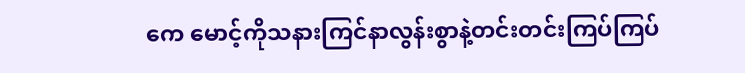ကေ မောင့်ကိုသနားကြင်နာလွန်းစွာနဲ့တင်းတင်းကြပ်ကြပ်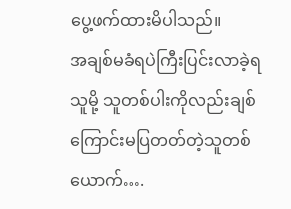ပွေ့ဖက်ထားမိပါသည်။
အချစ်မခံရပဲကြီးပြင်းလာခဲ့ရသူမို့ သူတစ်ပါးကိုလည်းချစ်ကြောင်းမပြတတ်တဲ့သူတစ်ယောက်….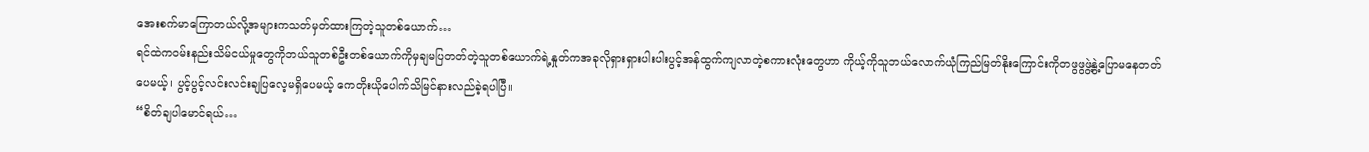အေးစက်မာကြောတယ်လို့အများကသတ်မှတ်ထားကြတဲ့သူတစ်ယောက်…
ရင်ထဲကဝမ်းနည်းသိမ်ငယ်မှုတွေကိုဘယ်သူတစ်ဦးတစ်ယောက်ကိုမှချမပြတတ်တဲ့သူတစ်ယောက်ရဲ့နှုတ်ကအခုလိုရှားရှားပါးပါးပွင့်အန်ထွက်ကျလာတဲ့စကားလုံးတွေဟာ ကိုယ့်ကိုသူဘယ်လောက်ယုံကြည်မြတ်နိုးကြောင်းကိုတဖွဖွဖွဲ့နွဲ့ပြောမနေတတ်ပေမယ့်၊ ပွင့်ပွင့်လင်းလင်းချပြလေ့မရှိပေမယ့် ကေတိုးယိုပေါက်သိမြင်နားလည်ခဲ့ရပါပြီ။
“စိတ်ချပါမောင်ရယ်…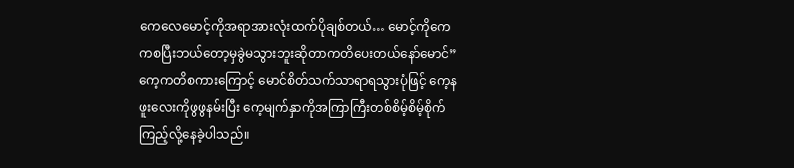ကေလေမောင့်ကိုအရာအားလုံးထက်ပိုချစ်တယ်… မောင့်ကိုကေကစပြီးဘယ်တော့မှခွဲမသွားဘူးဆိုတာကတိပေးတယ်နော်မောင်”
ကေ့ကတိစကားကြောင့် မောင်စိတ်သက်သာရာရသွားပုံဖြင့် ကေ့နဖူးလေးကိုဖွဖွနမ်းပြီး ကေ့မျက်နှာကိုအကြာကြီးတစ်စိမ့်စိမ့်စိုက်ကြည့်လို့နေခဲ့ပါသည်။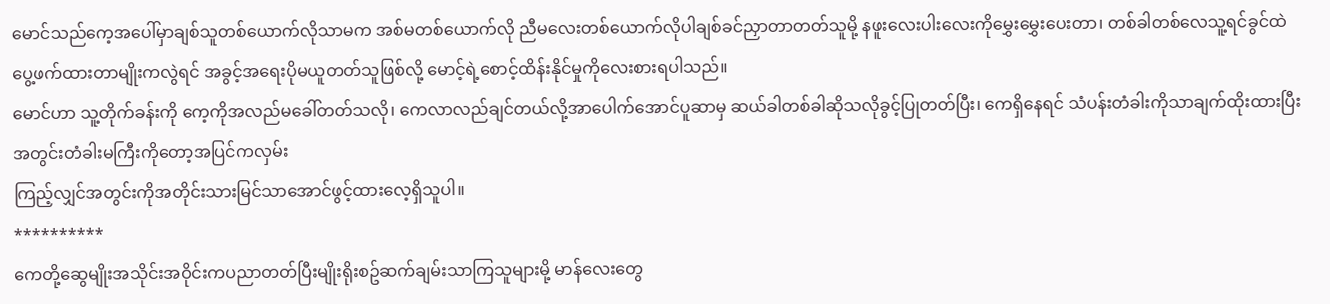မောင်သည်ကေ့အပေါ်မှာချစ်သူတစ်ယောက်လိုသာမက အစ်မတစ်ယောက်လို ညီမလေးတစ်ယောက်လိုပါချစ်ခင်ညှာတာတတ်သူမို့ နဖူးလေးပါးလေးကိုမွှေးမွှေးပေးတာ၊ တစ်ခါတစ်လေသူ့ရင်ခွင်ထဲပွေ့ဖက်ထားတာမျိုးကလွဲရင် အခွင့်အရေးပိုမယူတတ်သူဖြစ်လို့ မောင့်ရဲ့စောင့်ထိန်းနိုင်မှုကိုလေးစားရပါသည်။
မောင်ဟာ သူ့တိုက်ခန်းကို ကေ့ကိုအလည်မခေါ်တတ်သလို၊ ကေလာလည်ချင်တယ်လို့အာပေါက်အောင်ပူဆာမှ ဆယ်ခါတစ်ခါဆိုသလိုခွင့်ပြုတတ်ပြီး၊ ကေရှိနေရင် သံပန်းတံခါးကိုသာချက်ထိုးထားပြီး အတွင်းတံခါးမကြီးကိုတော့အပြင်ကလှမ်း
ကြည့်လျှင်အတွင်းကိုအတိုင်းသားမြင်သာအောင်ဖွင့်ထားလေ့ရှိသူပါ။
**********
ကေတို့ဆွေမျိုးအသိုင်းအဝိုင်းကပညာတတ်ပြီးမျိုးရိုးစဥ်ဆက်ချမ်းသာကြသူများမို့ မာန်လေးတွေ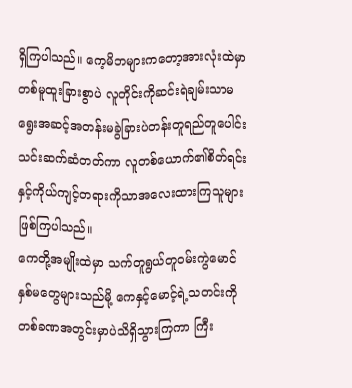ရှိကြပါသည်။ ကေ့မိဘများကတော့အားလုံးထဲမှာတစ်မူထူးခြားစွာပဲ လူတိုင်းကိုဆင်းရဲချမ်းသာမရွေးအဆင့်အတန်းမခွဲခြားပဲတန်းတူရည်တူပေါင်းသင်းဆက်ဆံတတ်ကာ လူတစ်ယောက်၏စိတ်ရင်းနှင့်ကိုယ်ကျင့်တရားကိုသာအလေးထားကြသူများဖြစ်ကြပါသည်။
ကေတို့အမျိုးထဲမှာ သက်တူရွယ်တူဝမ်းကွဲမောင်နှစ်မတွေများသည်မို့ ကေနှင့်မောင့်ရဲ့သတင်းကိုတစ်ခဏအတွင်းမှာပဲသိရှိသွားကြကာ ကြီး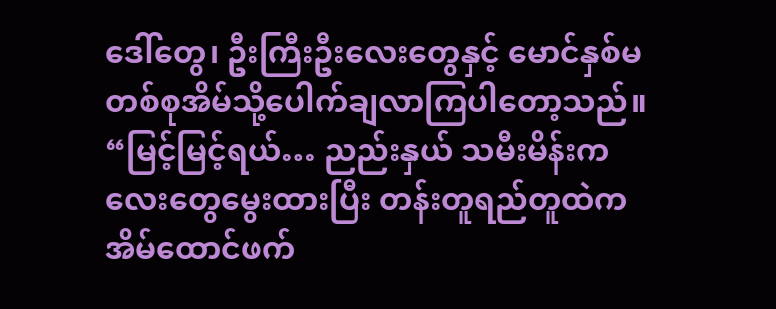ဒေါ်တွေ၊ ဦးကြီးဦးလေးတွေနှင့် မောင်နှစ်မတစ်စုအိမ်သို့ပေါက်ချလာကြပါတော့သည်။
“မြင့်မြင့်ရယ်… ညည်းနှယ် သမီးမိန်းကလေးတွေမွေးထားပြီး တန်းတူရည်တူထဲကအိမ်ထောင်ဖက်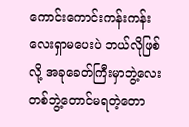ကောင်းကောင်းကန်းကန်းလေးရှာမပေးပဲ ဘယ်လိုဖြစ်လို့ အခုခေတ်ကြီးမှာဘွဲ့လေးတစ်ဘွဲ့တောင်မရတဲ့တော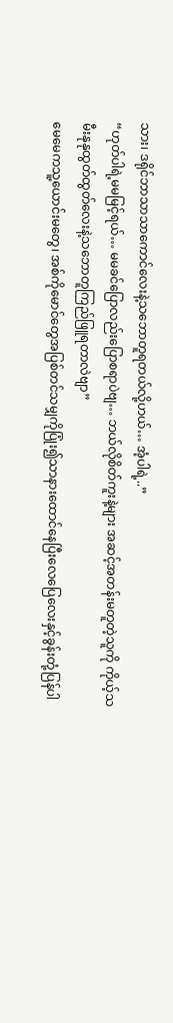သား၊ ဒရိုင်ဘာသာသာကောင်လေးနဲ့သဘောတူရတယ်လို့ဟယ်… အံ့ပါရဲ့..”
“ဟုတ်ပါရဲ့မမမြင့်ရယ်… မမခင်ပြောလည်းပြောစရာပဲဗျ… ဘယ်လိုစိတ်ကူးနဲ့များ အဆင့်အတန်းမတူတဲ့သူကို ကိုယ့်သမီးနုနုထွတ်ထွတ်လေးနဲ့သဘောတူကြည်ဖြူရတာလဲဗျာ”
မေမေကသူ့ယောင်းမတွေ၊ အစ်ကိုမောင်တွေအပြစ်တင်သမျှကိုပြုံး၍သာနားထောင်နေပြီးလေပြေလေးနှင့်ခွန်းတုံ့ပြန်ပါ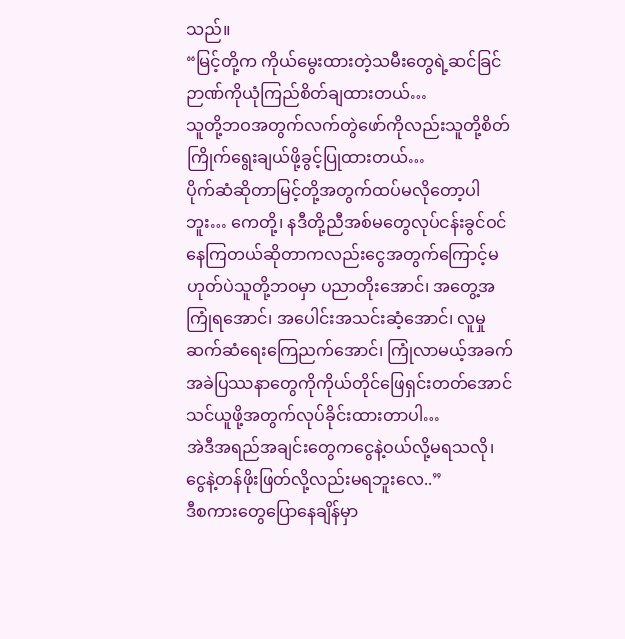သည်။
“မြင့်တို့က ကိုယ်မွေးထားတဲ့သမီးတွေရဲ့ဆင်ခြင်ဉာဏ်ကိုယုံကြည်စိတ်ချထားတယ်…
သူတို့ဘဝအတွက်လက်တွဲဖော်ကိုလည်းသူတို့စိတ်ကြိုက်ရွေးချယ်ဖို့ခွင့်ပြုထားတယ်…
ပိုက်ဆံဆိုတာမြင့်တို့အတွက်ထပ်မလိုတော့ပါဘူး… ကေတို့၊ နဒီတို့ညီအစ်မတွေလုပ်ငန်းခွင်ဝင်နေကြတယ်ဆိုတာကလည်းငွေအတွက်ကြောင့်မဟုတ်ပဲသူတို့ဘဝမှာ ပညာတိုးအောင်၊ အတွေ့အကြုံရအောင်၊ အပေါင်းအသင်းဆံ့အောင်၊ လူမှုဆက်ဆံရေးကြေညက်အောင်၊ ကြုံလာမယ့်အခက်အခဲပြဿနာတွေကိုကိုယ်တိုင်ဖြေရှင်းတတ်အောင်သင်ယူဖို့အတွက်လုပ်ခိုင်းထားတာပါ…
အဲဒီအရည်အချင်းတွေကငွေနဲ့ဝယ်လို့မရသလို၊
ငွေနဲ့တန်ဖိုးဖြတ်လို့လည်းမရဘူးလေ..”
ဒီစကားတွေပြောနေချိန်မှာ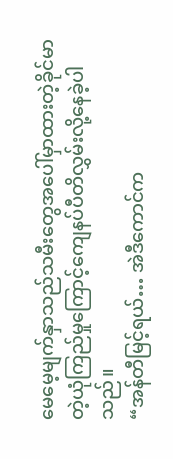မေမေ့မျက်နှာသည်သမီးတွေအပေါ်မှာထားတဲ့ခိုင်မာတဲ့ယုံကြည်မှုကြောင့်ကျေနပ်ပီတိလွှမ်းလို့နေခဲ့ပါသည်။
“အန်တီမြင့်ရယ်… အဲဒီကောင်က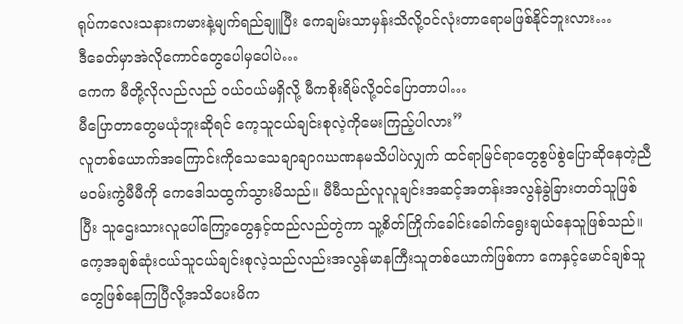ရုပ်ကလေးသနားကမားနဲ့မျက်ရည်ချူပြီး ကေချမ်းသာမှန်းသိလို့ဝင်လုံးတာရောမဖြစ်နိုင်ဘူးလား…
ဒီခေတ်မှာအဲလိုကောင်တွေပေါမှပေါပဲ…
ကေက မီတို့လိုလည်လည် ဝယ်ဝယ်မရှိလို့ မီကစိုးရိမ်လို့ဝင်ပြောတာပါ…
မီပြောတာတွေမယုံဘူးဆိုရင် ကေ့သူငယ်ချင်းစုလဲ့ကိုမေးကြည့်ပါလား”
လူတစ်ယောက်အကြောင်းကိုသေသေချာချာဂဃဏနမသိပါပဲလျှက် ထင်ရာမြင်ရာတွေစွပ်စွဲပြောဆိုနေတဲ့ညီမဝမ်းကွဲမီမီကို ကေဒေါသထွက်သွားမိသည်။ မီမီသည်လူလူချင်းအဆင့်အတန်းအလွန်ခွဲခြားတတ်သူဖြစ်ပြီး သူဌေးသားလူပေါ်ကြော့တွေနှင့်ထည်လည်တွဲကာ သူ့စိတ်ကြိုက်ခေါင်းခေါက်ရွေးချယ်နေသူဖြစ်သည်။
ကေ့အချစ်ဆုံးငယ်သူငယ်ချင်းစုလဲ့သည်လည်းအလွန်မာနကြီးသူတစ်ယောက်ဖြစ်ကာ ကေနှင့်မောင်ချစ်သူတွေဖြစ်နေကြပြီလို့အသိပေးမိက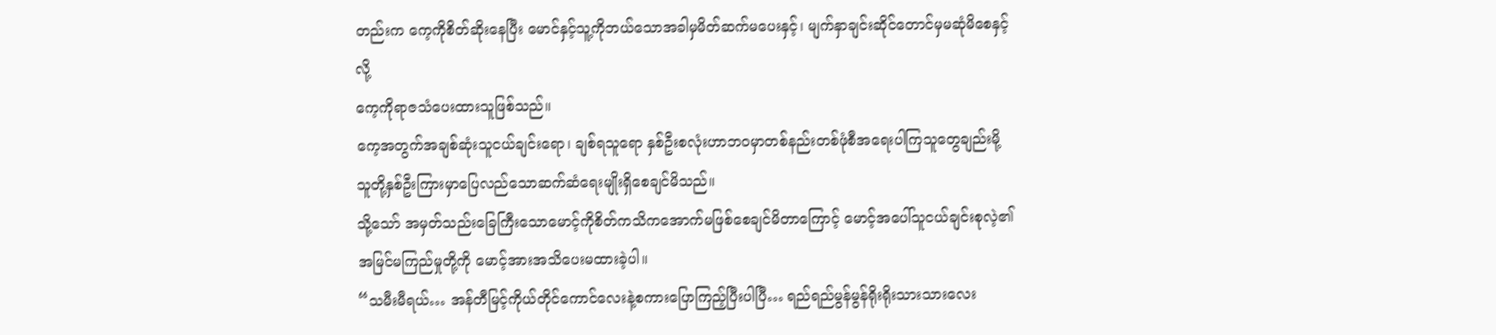တည်းက ကေ့ကိုစိတ်ဆိုးနေပြီး မောင်နှင့်သူ့ကိုဘယ်သောအခါမှမိတ်ဆက်မပေးနှင့်၊ မျက်နှာချင်းဆိုင်တောင်မှမဆုံမိစေနှင့်လို့
ကေ့ကိုရာဇသံပေးထားသူဖြစ်သည်။
ကေ့အတွက်အချစ်ဆုံးသူငယ်ချင်းရော၊ ချစ်ရသူရော နှစ်ဦးစလုံးဟာဘဝမှာတစ်နည်းတစ်ဖုံစီအရေးပါကြသူတွေချည်းမို့ သူတို့နှစ်ဦးကြားမှာပြေလည်သောဆက်ဆံရေးမျိုးရှိစေချင်မိသည်။
သို့သော် အမှတ်သည်းခြေကြီးသောမောင့်ကိုစိတ်ကသိကအောက်မဖြစ်စေချင်မိတာကြောင့် မောင့်အပေါ်သူငယ်ချင်းစုလဲ့၏အမြင်မကြည်မှုတို့ကို မောင့်အားအသိပေးမထားခဲ့ပါ။
“သမီးမီရယ်… အန်တီမြင့်ကိုယ်တိုင်ကောင်လေးနဲ့စကားပြောကြည့်ပြီးပါပြီ… ရည်ရည်မွန်မွန်ရိုးရိုးသားသားလေး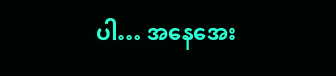ပါ… အနေအေး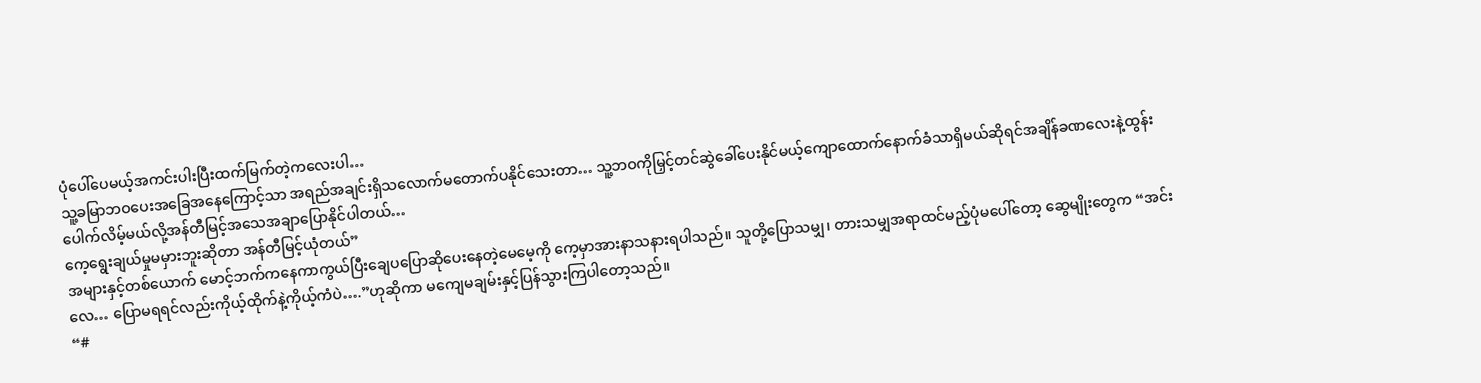ပုံပေါ်ပေမယ့်အကင်းပါးပြီးထက်မြက်တဲ့ကလေးပါ…
သူ့ခမြာဘဝပေးအခြေအနေကြောင့်သာ အရည်အချင်းရှိသလောက်မတောက်ပနိုင်သေးတာ… သူ့ဘဝကိုမြှင့်တင်ဆွဲခေါ်ပေးနိုင်မယ့်ကျောထောက်နောက်ခံသာရှိမယ်ဆိုရင်အချိန်ခဏလေးနဲ့ထွန်းပေါက်လိမ့်မယ်လို့အန်တီမြင့်အသေအချာပြောနိုင်ပါတယ်…
ကေ့ရွေးချယ်မှုမမှားဘူးဆိုတာ အန်တီမြင့်ယုံတယ်”
အများနှင့်တစ်ယောက် မောင့်ဘက်ကနေကာကွယ်ပြီးချေပပြောဆိုပေးနေတဲ့မေမေ့ကို ကေ့မှာအားနာသနားရပါသည်။ သူတို့ပြောသမျှ၊ တားသမျှအရာထင်မည့်ပုံမပေါ်တော့ ဆွေမျိုးတွေက “အင်းလေ… ပြောမရရင်လည်းကိုယ့်ထိုက်နဲ့ကိုယ့်ကံပဲ….”ဟုဆိုကာ မကျေမချမ်းနှင့်ပြန်သွားကြပါတော့သည်။
“#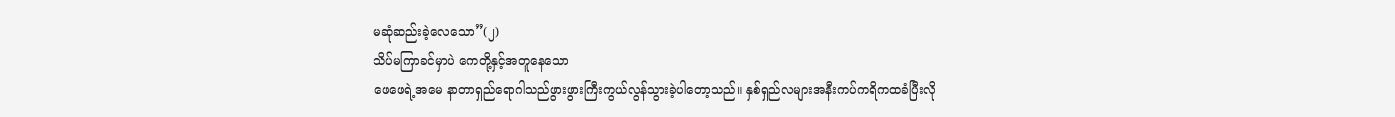မဆုံဆည်းခဲ့လေသော”(၂)
သိပ်မကြာခင်မှာပဲ ကေတို့နှင့်အတူနေသော
ဖေဖေရဲ့အမေ နာတာရှည်ရောဂါသည်ဖွားဖွားကြီးကွယ်လွန်သွားခဲ့ပါတော့သည်။ နှစ်ရှည်လများအနီးကပ်ကရိကထခံပြီးလို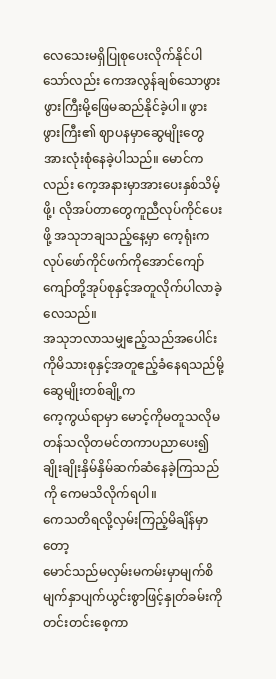လေသေးမရှိပြုစုပေးလိုက်နိုင်ပါသော်လည်း ကေအလွန်ချစ်သောဖွားဖွားကြီးမို့ဖြေမဆည်နိုင်ခဲ့ပါ။ ဖွားဖွားကြီး၏ ဈာပနမှာဆွေမျိုးတွေအားလုံးစုံနေခဲ့ပါသည်။ မောင်ကလည်း ကေ့အနားမှာအားပေးနှစ်သိမ့်ဖို့၊ လိုအပ်တာတွေကူညီလုပ်ကိုင်ပေးဖို့ အသုဘချသည့်နေ့မှာ ကေ့ရုံးကလုပ်ဖော်ကိုင်ဖက်ကိုအောင်ကျော်ကျော်တို့အုပ်စုနှင့်အတူလိုက်ပါလာခဲ့လေသည်။
အသုဘလာသမျှဧည့်သည်အပေါင်းကိုမိသားစုနှင့်အတူဧည့်ခံနေရသည်မို့ ဆွေမျိုးတစ်ချို့က
ကေ့ကွယ်ရာမှာ မောင့်ကိုမတူသလိုမတန်သလိုတမင်တကာပညာပေး၍ချိုးချိုးနှိမ်နှိမ်ဆက်ဆံနေခဲ့ကြသည်ကို ကေမသိလိုက်ရပါ။
ကေသတိရလို့လှမ်းကြည့်မိချိန်မှာတော့
မောင်သည်မလှမ်းမကမ်းမှာမျက်စိမျက်နှာပျက်ယွင်းစွာဖြင့်နှုတ်ခမ်းကိုတင်းတင်းစေ့ကာ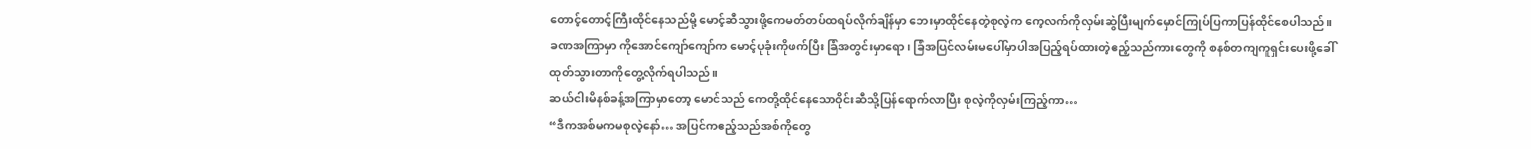တောင့်တောင့်ကြီးထိုင်နေသည်မို့ မောင့်ဆီသွားဖို့ကေမတ်တပ်ထရပ်လိုက်ချိန်မှာ ဘေးမှာထိုင်နေတဲ့စုလဲ့က ကေ့လက်ကိုလှမ်းဆွဲပြီးမျက်မှောင်ကြုပ်ပြကာပြန်ထိုင်စေပါသည်။
ခဏအကြာမှာ ကိုအောင်ကျော်ကျော်က မောင့်ပုခုံးကိုဖက်ပြီး ခြံအတွင်းမှာရော၊ ခြံအပြင်လမ်းမပေါ်မှာပါအပြည့်ရပ်ထားတဲ့ဧည့်သည်ကားတွေကို စနစ်တကျကူရှင်းပေးဖို့ခေါ်ထုတ်သွားတာကိုတွေ့လိုက်ရပါသည်။
ဆယ်ငါးမိနစ်ခန့်အကြာမှာတော့ မောင်သည် ကေတို့ထိုင်နေသောဝိုင်းဆီသို့ပြန်ရောက်လာပြီး စုလဲ့ကိုလှမ်းကြည့်ကာ…
“ဒီကအစ်မကမစုလဲ့နော်… အပြင်ကဧည့်သည်အစ်ကိုတွေ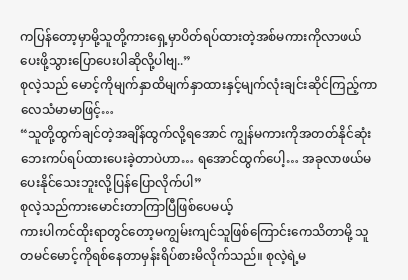ကပြန်တော့မှာမို့သူတို့ကားရှေ့မှာပိတ်ရပ်ထားတဲ့အစ်မကားကိုလာဖယ်ပေးဖို့သွားပြောပေးပါဆိုလို့ပါဗျ..”
စုလဲ့သည် မောင့်ကိုမျက်နှာထိမျက်နှာထားနှင့်မျက်လုံးချင်းဆိုင်ကြည့်ကာလေသံမာမာဖြင့်…
“သူတို့ထွက်ချင်တဲ့အချိန်ထွက်လို့ရအောင် ကျွန်မကားကိုအတတ်နိုင်ဆုံးဘေးကပ်ရပ်ထားပေးခဲ့တာပဲဟာ… ရအောင်ထွက်ပေါ့… အခုလာဖယ်မပေးနိုင်သေးဘူးလို့ပြန်ပြောလိုက်ပါ”
စုလဲ့သည်ကားမောင်းတာကြာပြီဖြစ်ပေမယ့်
ကားပါကင်ထိုးရာတွင်တော့မကျွမ်းကျင်သူဖြစ်ကြောင်းကေသိတာမို့ သူတမင်မောင့်ကိုရစ်နေတာမှန်းရိပ်စားမိလိုက်သည်။ စုလဲ့ရဲ့မ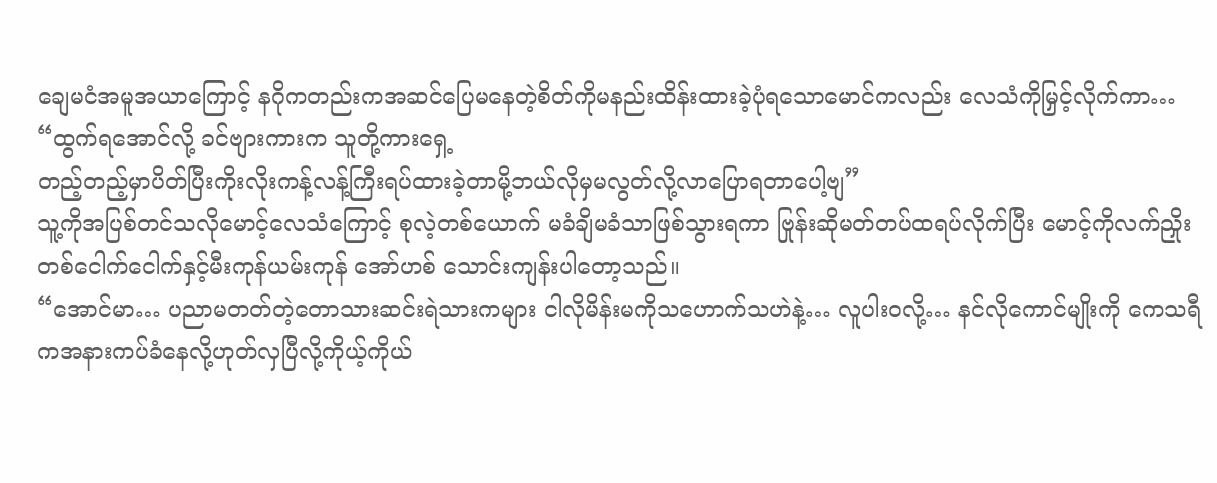ချေမငံအမူအယာကြောင့် နဂိုကတည်းကအဆင်ပြေမနေတဲ့စိတ်ကိုမနည်းထိန်းထားခဲ့ပုံရသောမောင်ကလည်း လေသံကိုမြှင့်လိုက်ကာ…
“ထွက်ရအောင်လို့ ခင်ဗျားကားက သူတို့ကားရှေ့
တည့်တည့်မှာပိတ်ပြီးကိုးလိုးကန့်လန့်ကြီးရပ်ထားခဲ့တာမို့ဘယ်လိုမှမလွတ်လို့လာပြောရတာပေါ့ဗျ”
သူ့ကိုအပြစ်တင်သလိုမောင့်လေသံကြောင့် စုလဲ့တစ်ယောက် မခံချိမခံသာဖြစ်သွားရကာ ဗြုန်းဆိုမတ်တပ်ထရပ်လိုက်ပြီး မောင့်ကိုလက်ညှိုးတစ်ငေါက်ငေါက်နှင့်မီးကုန်ယမ်းကုန် အော်ဟစ် သောင်းကျန်းပါတော့သည်။
“အောင်မာ… ပညာမတတ်တဲ့တောသားဆင်းရဲသားကများ ငါလိုမိန်းမကိုသဟောက်သဟဲနဲ့… လူပါးဝလို့… နင်လိုကောင်မျိုးကို ကေသရီကအနားကပ်ခံနေလို့ဟုတ်လှပြီလို့ကိုယ့်ကိုယ်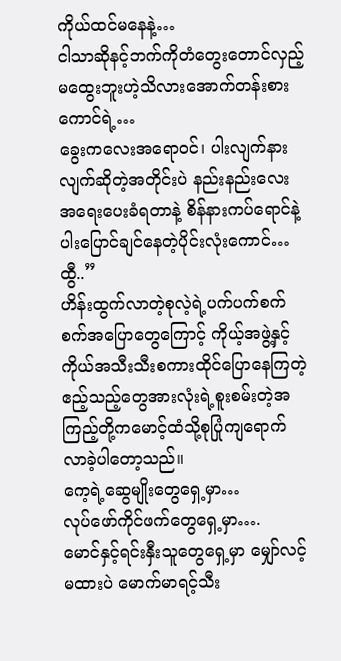ကိုယ်ထင်မနေနဲ့…
ငါသာဆိုနင့်ဘက်ကိုတံတွေးတောင်လှည့်မထွေးဘူးဟဲ့သိလားအောက်တန်းစားကောင်ရဲ့…
ခွေးကလေးအရောဝင်၊ ပါးလျက်နားလျက်ဆိုတဲ့အတိုင်းပဲ နည်းနည်းလေးအရေးပေးခံရတာနဲ့ စိန်နားကပ်ရောင်နဲ့ပါးပြောင်ချင်နေတဲ့ပိုင်းလုံးကောင်… ထွီ..”
ဟိန်းထွက်လာတဲ့စုလဲ့ရဲ့ပက်ပက်စက်စက်အပြောတွေကြောင့် ကိုယ့်အဖွဲ့နှင့်ကိုယ်အသီးသီးစကားထိုင်ပြောနေကြတဲ့ဧည့်သည့်တွေအားလုံးရဲ့စူးစမ်းတဲ့အကြည့်တို့ကမောင့်ထံသို့စုပြုံကျရောက်လာခဲ့ပါတော့သည်။
ကေ့ရဲ့ဆွေမျိုးတွေရှေ့မှာ…
လုပ်ဖော်ကိုင်ဖက်တွေရှေ့မှာ….
မောင်နှင့်ရင်းနှီးသူတွေရှေ့မှာ မျှော်လင့်မထားပဲ မောက်မာရင့်သီး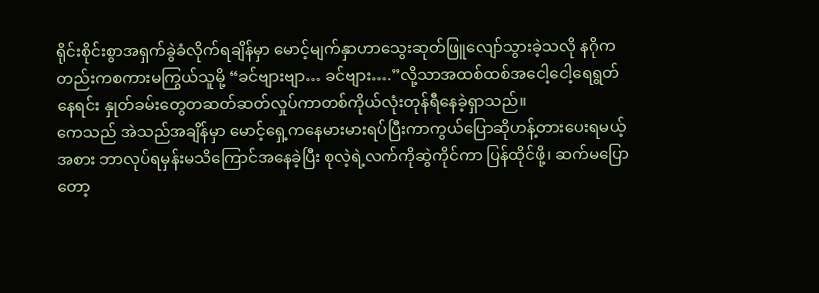ရိုင်းစိုင်းစွာအရှက်ခွဲခံလိုက်ရချိန်မှာ မောင့်မျက်နှာဟာသွေးဆုတ်ဖြူလျော်သွားခဲ့သလို နဂိုကတည်းကစကားမကြွယ်သူမို့ “ခင်ဗျားဗျာ… ခင်ဗျား….”လို့သာအထစ်ထစ်အငေါ့ငေါ့ရေရွတ်နေရင်း နှုတ်ခမ်းတွေတဆတ်ဆတ်လှုပ်ကာတစ်ကိုယ်လုံးတုန်ရီနေခဲ့ရှာသည်။
ကေသည် အဲသည်အချိန်မှာ မောင့်ရှေ့ကနေမားမားရပ်ပြီးကာကွယ်ပြောဆိုဟန့်တားပေးရမယ့်အစား ဘာလုပ်ရမှန်းမသိကြောင်အနေခဲ့ပြီး စုလဲ့ရဲ့လက်ကိုဆွဲကိုင်ကာ ပြန်ထိုင်ဖို့၊ ဆက်မပြောတော့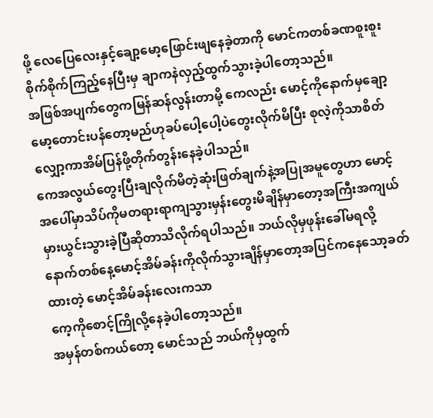ဖို့ လေပြေလေးနှင့်ချော့မော့ဖြောင်းဖျနေခဲ့တာကို မောင်ကတစ်ခဏစူးစူးစိုက်စိုက်ကြည့်နေပြီးမှ ချာကနဲလှည့်ထွက်သွားခဲ့ပါတော့သည်။
အဖြစ်အပျက်တွေကမြန်ဆန်လွန်းတာမို့ ကေလည်း မောင့်ကိုနောက်မှချော့မော့တောင်းပန်တော့မည်ဟုခပ်ပေါ့ပေါ့ပဲတွေးလိုက်မိပြီး စုလဲ့ကိုသာစိတ်လျှော့ကာအိမ်ပြန်ဖို့တိုက်တွန်းနေခဲ့ပါသည်။
ကေအလွယ်တွေးပြီးချလိုက်မိတဲ့ဆုံးဖြတ်ချက်နဲ့အပြုအမူတွေဟာ မောင့်အပေါ်မှာသိပ်ကိုမတရားရာကျသွားမှန်းတွေးမိချိန်မှာတော့အကြီးအကျယ်မှားယွင်းသွားခဲ့ပြီဆိုတာသိလိုက်ရပါသည်။ ဘယ်လိုမှဖုန်းခေါ်မရလို့ နောက်တစ်နေ့မောင့်အိမ်ခန်းကိုလိုက်သွားချိန်မှာတော့အပြင်ကနေသော့ခတ်ထားတဲ့ မောင့်အိမ်ခန်းလေးကသာ
ကေ့ကိုစောင့်ကြိုလို့နေခဲ့ပါတော့သည်။
အမှန်တစ်ကယ်တော့ မောင်သည် ဘယ်ကိုမှထွက်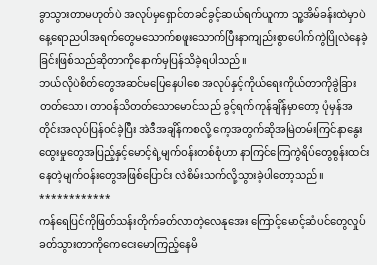ခွာသွားတာမဟုတ်ပဲ အလုပ်မှရှောင်တခင်ခွင့်ဆယ်ရက်ယူကာ သူ့အိမ်ခန်းထဲမှာပဲ နေ့ရောညပါအရက်တွေမသောက်စဖူးသောက်ပြီးနာကျည်းစွာပေါက်ကွဲပြိုလဲနေခဲ့ခြင်းဖြစ်သည်ဆိုတာကိုနောက်မှပြန်သိခဲ့ရပါသည်။
ဘယ်လိုပဲစိတ်တွေအဆင်မပြေနေပါစေ အလုပ်နှင့်ကိုယ်ရေးကိုယ်တာကိုခွဲခြားတတ်သော၊ တာဝန်သိတတ်သောမောင်သည် ခွင့်ရက်ကုန်ချိန်မှာတော့ ပုံမှန်အတိုင်းအလုပ်ပြန်ဝင်ခဲ့ပြီး အဲဒီအချိန်ကစလို့ ကေ့အတွက်ဆိုအမြဲတမ်းကြင်နာနွေးထွေးမှုတွေအပြည့်နှင့်မောင့်ရဲ့မျက်ဝန်းတစ်စုံဟာ နာကြင်ကြေကွဲရိပ်တွေစွန်းထင်းနေတဲ့မျက်ဝန်းတွေအဖြစ်ပြောင်း လဲစိမ်းသက်လို့သွားခဲ့ပါတော့သည်။
************
ကန်ရေပြင်ကိုဖြတ်သန်းတိုက်ခတ်လာတဲ့လေနုအေး ကြောင့်မောင့်ဆံပင်တွေလှုပ်ခတ်သွားတာကိုကေငေးမောကြည့်နေမိ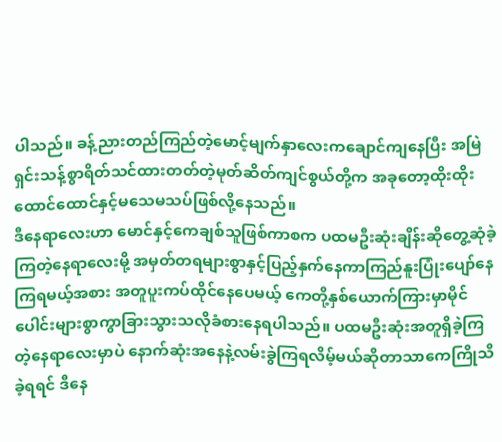ပါသည်။ ခန့်ညားတည်ကြည်တဲ့မောင့်မျက်နှာလေးကချောင်ကျနေပြီး အမြဲရှင်းသန့်စွာရိတ်သင်ထားတတ်တဲ့မုတ်ဆိတ်ကျင်စွယ်တို့က အခုတော့ထိုးထိုးထောင်ထောင်နှင့်မသေမသပ်ဖြစ်လို့နေသည်။
ဒီနေရာလေးဟာ မောင်နှင့်ကေချစ်သူဖြစ်ကာစက ပထမဦးဆုံးချိန်းဆိုတွေ့ဆုံခဲ့ကြတဲ့နေရာလေးမို့ အမှတ်တရများစွာနှင့်ပြည့်နှက်နေကာကြည်နူးပြုံးပျော်နေကြရမယ့်အစား အတူပူးကပ်ထိုင်နေပေမယ့် ကေတို့နှစ်ယောက်ကြားမှာမိုင်ပေါင်းများစွာကွာခြားသွားသလိုခံစားနေရပါသည်။ ပထမဦးဆုံးအတူရှိခဲ့ကြတဲ့နေရာလေးမှာပဲ နောက်ဆုံးအနေနဲ့လမ်းခွဲကြရလိမ့်မယ်ဆိုတာသာကေကြိုသိခဲ့ရရင် ဒီနေ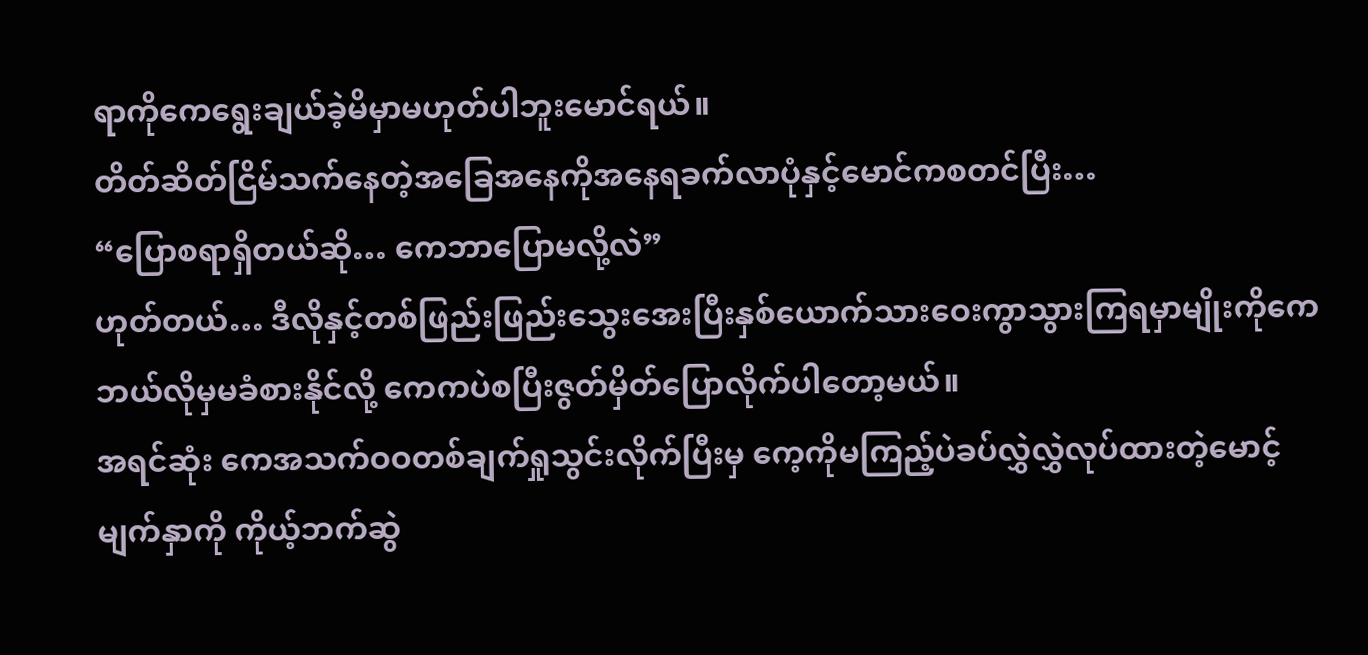ရာကိုကေရွေးချယ်ခဲ့မိမှာမဟုတ်ပါဘူးမောင်ရယ်။
တိတ်ဆိတ်ငြိမ်သက်နေတဲ့အခြေအနေကိုအနေရခက်လာပုံနှင့်မောင်ကစတင်ပြီး…
“ပြောစရာရှိတယ်ဆို… ကေဘာပြောမလို့လဲ”
ဟုတ်တယ်… ဒီလိုနှင့်တစ်ဖြည်းဖြည်းသွေးအေးပြီးနှစ်ယောက်သားဝေးကွာသွားကြရမှာမျိုးကိုကေဘယ်လိုမှမခံစားနိုင်လို့ ကေကပဲစပြီးဇွတ်မှိတ်ပြောလိုက်ပါတော့မယ်။
အရင်ဆုံး ကေအသက်ဝဝတစ်ချက်ရှုသွင်းလိုက်ပြီးမှ ကေ့ကိုမကြည့်ပဲခပ်လွှဲလွှဲလုပ်ထားတဲ့မောင့်မျက်နှာကို ကိုယ့်ဘက်ဆွဲ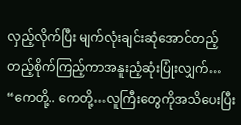လှည့်လိုက်ပြီး မျက်လုံးချင်းဆုံအောင်တည့်တည့်စိုက်ကြည့်ကာအနူးညံ့ဆုံးပြုံးလျှက်…
“ကေတို့.. ကေတို့…လူကြီးတွေကိုအသိပေးပြီး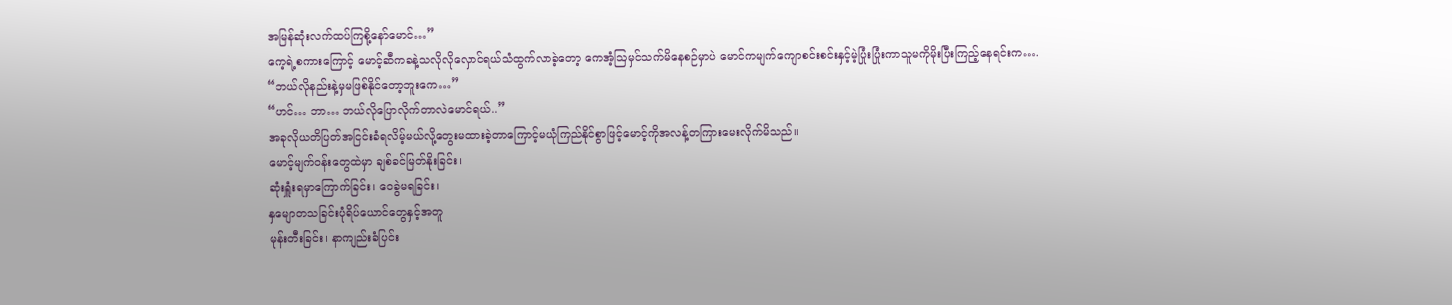အမြန်ဆုံးလက်ထပ်ကြစို့နော်မောင်…”
ကေ့ရဲ့စကားကြောင့် မောင့်ဆီကခနဲ့သလိုလိုလှောင်ရယ်သံထွက်လာခဲ့တော့ ကေအံ့ဩမှင်သက်မိနေစဉ်မှာပဲ မောင်ကမျက်ကျောစင်းစင်းနှင့်မဲ့ပြုံးပြုံးကာသူမကိုမိုးပြီးကြည့်နေရင်းက….
“ဘယ်လိုနည်းနဲ့မှမဖြစ်နိုင်တော့ဘူးကေ…”
“ဟင်… ဘာ… ဘယ်လိုပြောလိုက်တာလဲမောင်ရယ်..”
အခုလိုယတိပြတ်အငြင်းခံရလိမ့်မယ်လို့တွေးမထားခဲ့တာကြောင့်မယုံကြည်နိုင်စွာဖြင့်မောင့်ကိုအလန့်တကြားမေးလိုက်မိသည်။
မောင့်မျက်ဝန်းတွေထဲမှာ ချစ်ခင်မြတ်နိုးခြင်း၊
ဆုံးရှူံးရမှာကြောက်ခြင်း၊ ဝေခွဲမရခြင်း၊
နှမျောတသခြင်းပုံရိပ်ယောင်တွေနှင့်အတူ
မုန်းတီးခြင်း၊ နာကျည်းခံပြင်း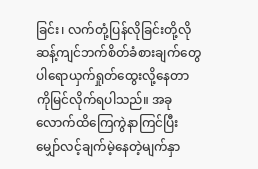ခြင်း၊ လက်တုံ့ပြန်လိုခြင်းတို့လိုဆန့်ကျင်ဘက်စိတ်ခံစားချက်တွေပါရောယှက်ရှုတ်ထွေးလို့နေတာကိုမြင်လိုက်ရပါသည်။ အခုလောက်ထိကြေကွဲနာကြင်ပြီးမျှော်လင့်ချက်မဲ့နေတဲ့မျက်နှာ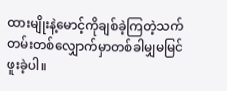ထားမျိုးနဲ့မောင့်ကိုချစ်ခဲ့ကြတဲ့သက်တမ်းတစ်လျှောက်မှာတစ်ခါမျှမမြင်ဖူးခဲ့ပါ။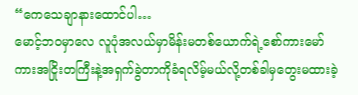“ကေသေချာနားထောင်ပါ…
မောင့်ဘဝမှာလေ လူပုံအလယ်မှာမိန်းမတစ်ယောက်ရဲ့စော်ကားမော်ကားအငြိုးတကြီးနဲ့အရှက်ခွဲတာကိုခံရလိမ့်မယ်လို့တစ်ခါမှတွေးမထားခဲ့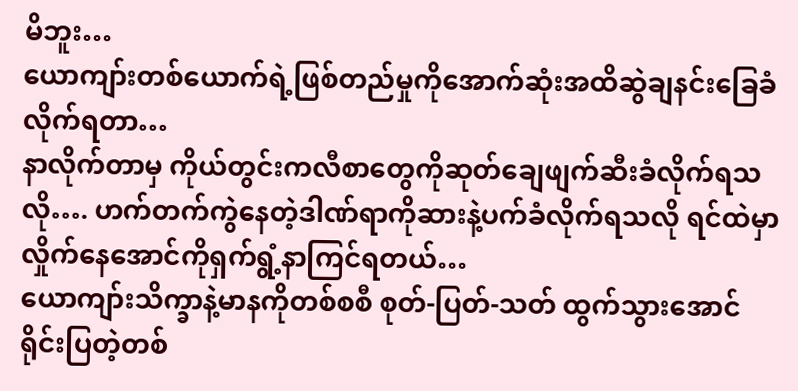မိဘူး…
ယောကျာ်းတစ်ယောက်ရဲ့ဖြစ်တည်မှုကိုအောက်ဆုံးအထိဆွဲချနင်းခြေခံလိုက်ရတာ…
နာလိုက်တာမှ ကိုယ်တွင်းကလီစာတွေကိုဆုတ်ချေဖျက်ဆီးခံလိုက်ရသလို…. ဟက်တက်ကွဲနေတဲ့ဒါဏ်ရာကိုဆားနဲ့ပက်ခံလိုက်ရသလို ရင်ထဲမှာလှိုက်နေအောင်ကိုရှက်ရွံ့နာကြင်ရတယ်…
ယောကျာ်းသိက္ခာနဲ့မာနကိုတစ်စစီ စုတ်-ပြတ်-သတ် ထွက်သွားအောင်ရိုင်းပြတဲ့တစ်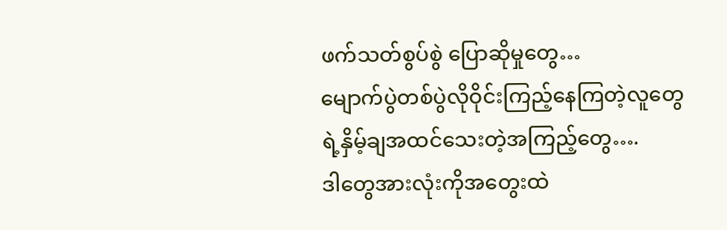ဖက်သတ်စွပ်စွဲ ပြောဆိုမှုတွေ…
မျောက်ပွဲတစ်ပွဲလိုဝိုင်းကြည့်နေကြတဲ့လူတွေရဲ့နှိမ့်ချအထင်သေးတဲ့အကြည့်တွေ….
ဒါတွေအားလုံးကိုအတွေးထဲ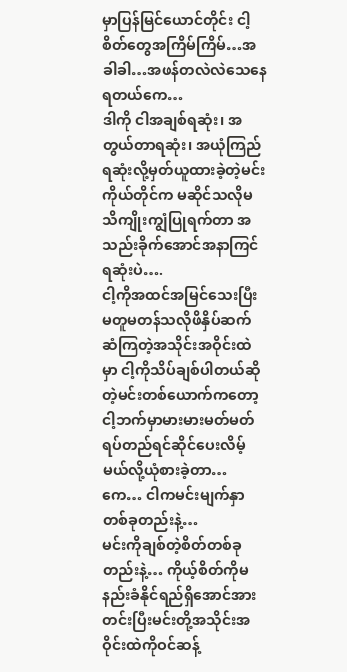မှာပြန်မြင်ယောင်တိုင်း ငါ့စိတ်တွေအကြိမ်ကြိမ်…အခါခါ…အဖန်တလဲလဲသေနေရတယ်ကေ…
ဒါကို ငါအချစ်ရဆုံး၊ အတွယ်တာရဆုံး၊ အယုံကြည်ရဆုံးလို့မှတ်ယူထားခဲ့တဲ့မင်းကိုယ်တိုင်က မဆိုင်သလိုမသိကျိုးကျွံပြုရက်တာ အသည်းခိုက်အောင်အနာကြင်ရဆုံးပဲ….
ငါ့ကိုအထင်အမြင်သေးပြီးမတူမတန်သလိုဖိနှိပ်ဆက်ဆံကြတဲ့အသိုင်းအဝိုင်းထဲမှာ ငါ့ကိုသိပ်ချစ်ပါတယ်ဆိုတဲ့မင်းတစ်ယောက်ကတော့ ငါ့ဘက်မှာမားမားမတ်မတ်ရပ်တည်ရင်ဆိုင်ပေးလိမ့်မယ်လို့ယုံစားခဲ့တာ…
ကေ… ငါကမင်းမျက်နှာတစ်ခုတည်းနဲ့…
မင်းကိုချစ်တဲ့စိတ်တစ်ခုတည်းနဲ့… ကိုယ့်စိတ်ကိုမနည်းခံနိုင်ရည်ရှိအောင်အားတင်းပြီးမင်းတို့အသိုင်းအဝိုင်းထဲကိုဝင်ဆန့်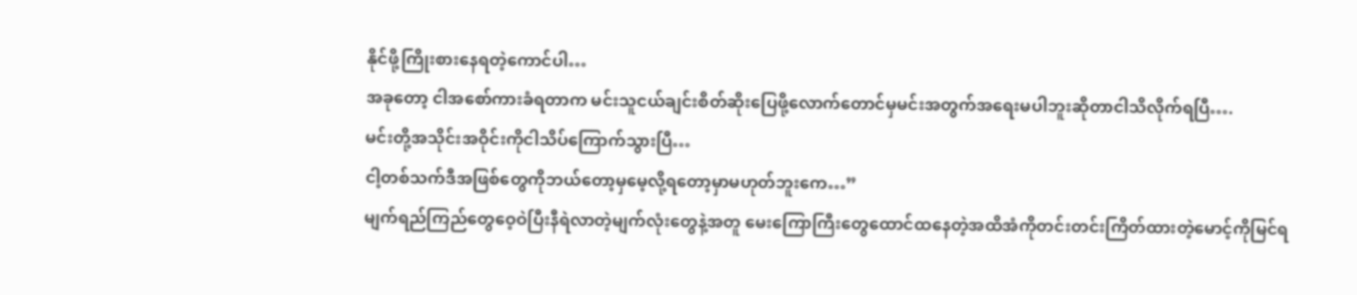နိုင်ဖို့ကြိုးစားနေရတဲ့ကောင်ပါ…
အခုတော့ ငါအစော်ကားခံရတာက မင်းသူငယ်ချင်းစိတ်ဆိုးပြေဖို့လောက်တောင်မှမင်းအတွက်အရေးမပါဘူးဆိုတာငါသိလိုက်ရပြီ….
မင်းတို့အသိုင်းအဝိုင်းကိုငါသိပ်ကြောက်သွားပြီ…
ငါ့တစ်သက်ဒီအဖြစ်တွေကိုဘယ်တော့မှမေ့လို့ရတော့မှာမဟုတ်ဘူးကေ…”
မျက်ရည်ကြည်တွေဝေ့ဝဲပြီးနီရဲလာတဲ့မျက်လုံးတွေနဲ့အတူ မေးကြောကြီးတွေထောင်ထနေတဲ့အထိအံကိုတင်းတင်းကြိတ်ထားတဲ့မောင့်ကိုမြင်ရ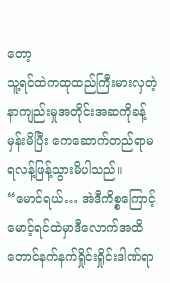တော့
သူ့ရင်ထဲကထုထည်ကြီးမားလှတဲ့နာကျည်းမှုအတိုင်းအဆကိုခန့်မှန်းမိပြီး ကေဆောက်တည်ရာမ ရလန့်ဖြန့်သွားမိပါသည်။
“မောင်ရယ်… အဲဒီကိစ္စကြောင့်မောင့်ရင်ထဲမှာဒီလောက်အထိတောင်နက်နက်ရှိုင်းရှိုင်းဒါဏ်ရာ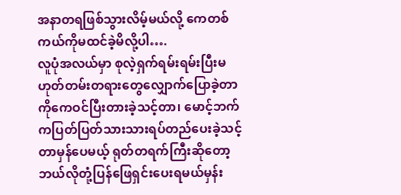အနာတရဖြစ်သွားလိမ့်မယ်လို့ ကေတစ်ကယ်ကိုမထင်ခဲ့မိလို့ပါ….
လူပုံအလယ်မှာ စုလဲ့ရှက်ရမ်းရမ်းပြီးမဟုတ်တမ်းတရားတွေလျှောက်ပြောခဲ့တာကိုကေဝင်ပြီးတားခဲ့သင့်တာ၊ မောင့်ဘက်ကပြတ်ပြတ်သားသားရပ်တည်ပေးခဲ့သင့်တာမှန်ပေမယ့် ရုတ်တရက်ကြီးဆိုတော့ဘယ်လိုတုံ့ပြန်ဖြေရှင်းပေးရမယ်မှန်း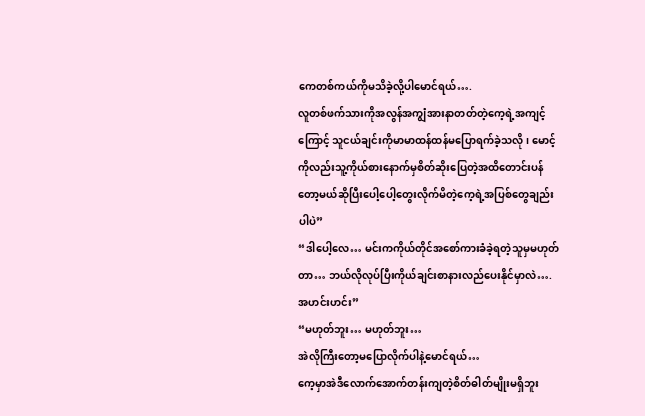ကေတစ်ကယ်ကိုမသိခဲ့လို့ပါမောင်ရယ်….
လူတစ်ဖက်သားကိုအလွန်အကျွံအားနာတတ်တဲ့ကေ့ရဲ့အကျင့်ကြောင့် သူငယ်ချင်းကိုမာမာထန်ထန်မပြောရက်ခဲ့သလို၊ မောင့်ကိုလည်းသူ့ကိုယ်စားနောက်မှစိတ်ဆိုးပြေတဲ့အထိတောင်းပန်တော့မယ်ဆိုပြီးပေါ့ပေါ့တွေးလိုက်မိတဲ့ကေ့ရဲ့အပြစ်တွေချည်းပါပဲ”
“ဒါပေါ့လေ… မင်းကကိုယ်တိုင်အစော်ကားခံခဲ့ရတဲ့သူမှမဟုတ်တာ… ဘယ်လိုလုပ်ပြီးကိုယ်ချင်းစာနားလည်ပေးနိုင်မှာလဲ….အဟင်းဟင်း”
“မဟုတ်ဘူး… မဟုတ်ဘူး…
အဲလိုကြီးတော့မပြောလိုက်ပါနဲ့မောင်ရယ်…
ကေ့မှာအဲဒီလောက်အောက်တန်းကျတဲ့စိတ်ဓါတ်မျိုးမရှိဘူး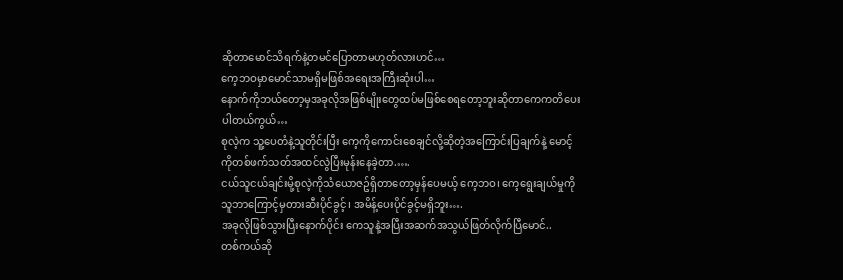ဆိုတာမောင်သိရက်နဲ့တမင်ပြောတာမဟုတ်လားဟင်…
ကေ့ဘဝမှာမောင်သာမရှိမဖြစ်အရေးအကြီးဆုံးပါ…
နောက်ကိုဘယ်တော့မှအခုလိုအဖြစ်မျိုးတွေထပ်မဖြစ်စေရတော့ဘူးဆိုတာကေကတိပေးပါတယ်ကွယ်…
စုလဲ့က သူ့ပေတံနဲ့သူတိုင်းပြီး ကေ့ကိုကောင်းစေချင်လို့ဆိုတဲ့အကြောင်းပြချက်နဲ့ မောင့်ကိုတစ်ဖက်သတ်အထင်လွဲပြီးမုန်းနေခဲ့တာ.….
ငယ်သူငယ်ချင်းမို့စုလဲ့ကိုသံယောဇဥ်ရှိတာတော့မှန်ပေမယ့် ကေ့ဘဝ၊ ကေ့ရွေးချယ်မှုကိုသူဘာကြောင့်မှတားဆီးပိုင်ခွင့်၊ အမိန့်ပေးပိုင်ခွင့်မရှိဘူး….
အခုလိုဖြစ်သွားပြီးနောက်ပိုင်း ကေသူနဲ့အပြီးအဆက်အသွယ်ဖြတ်လိုက်ပြီမောင်..
တစ်ကယ်ဆို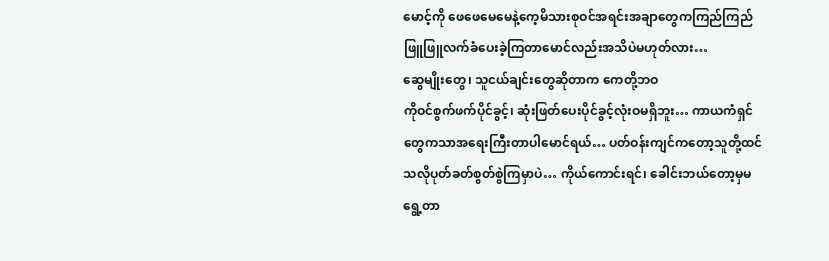မောင့်ကို ဖေဖေမေမေနဲ့ကေ့မိသားစုဝင်အရင်းအချာတွေကကြည်ကြည်ဖြူဖြူလက်ခံပေးခဲ့ကြတာမောင်လည်းအသိပဲမဟုတ်လား…
ဆွေမျိုးတွေ၊ သူငယ်ချင်းတွေဆိုတာက ကေတို့ဘဝ
ကိုဝင်စွက်ဖက်ပိုင်ခွင့်၊ ဆုံးဖြတ်ပေးပိုင်ခွင့်လုံးဝမရှိဘူး… ကာယကံရှင်တွေကသာအရေးကြီးတာပါမောင်ရယ်… ပတ်ဝန်းကျင်ကတော့သူတို့ထင်သလိုပုတ်ခတ်စွတ်စွဲကြမှာပဲ… ကိုယ်ကောင်းရင်၊ ခေါင်းဘယ်တော့မှမရွေ့တာ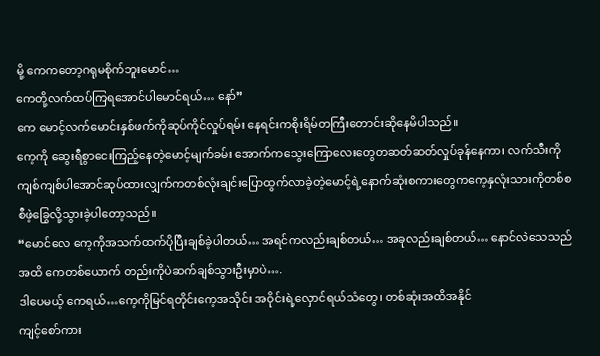မို့ ကေကတော့ဂရုမစိုက်ဘူးမောင်…
ကေတို့လက်ထပ်ကြရအောင်ပါမောင်ရယ်… နော်”
ကေ မောင့်လက်မောင်းနှစ်ဖက်ကိုဆုပ်ကိုင်လှုပ်ရမ်း နေရင်းကစိုးရိမ်တကြီးတောင်းဆိုနေမိပါသည်။
ကေ့ကို ဆွေးရီစွာငေးကြည့်နေတဲ့မောင့်မျက်ခမ်း အောက်ကသွေးကြောလေးတွေတဆတ်ဆတ်လှုပ်ခုန်နေကာ၊ လက်သီးကိုကျစ်ကျစ်ပါအောင်ဆုပ်ထားလျှက်ကတစ်လုံးချင်းပြောထွက်လာခဲ့တဲ့မောင့်ရဲ့နောက်ဆုံးစကားတွေကကေ့နှလုံးသားကိုတစ်စစီဖဲ့ခြွေလို့သွားခဲ့ပါတော့သည်။
“မောင်လေ ကေ့ကိုအသက်ထက်ပိုပြီးချစ်ခဲ့ပါတယ်… အရင်ကလည်းချစ်တယ်… အခုလည်းချစ်တယ်… နောင်လဲသေသည်အထိ ကေတစ်ယောက် တည်းကိုပဲဆက်ချစ်သွားဦးမှာပဲ….
ဒါပေမယ့် ကေရယ်…ကေ့ကိုမြင်ရတိုင်းကေ့အသိုင်း အဝိုင်းရဲ့လှောင်ရယ်သံတွေ၊ တစ်ဆုံးအထိအနိုင်
ကျင့်စော်ကား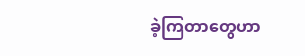ခဲ့ကြတာတွေဟာ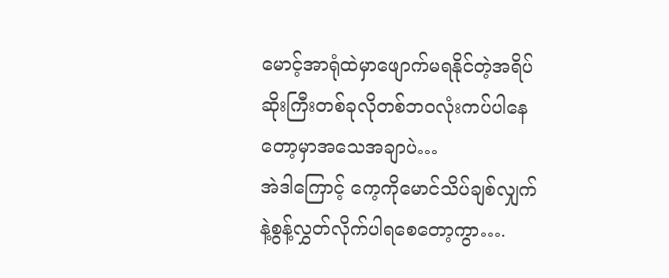မောင့်အာရုံထဲမှာဖျောက်မရနိုင်တဲ့အရိပ်ဆိုးကြီးတစ်ခုလိုတစ်ဘဝလုံးကပ်ပါနေတော့မှာအသေအချာပဲ…
အဲဒါကြောင့် ကေ့ကိုမောင်သိပ်ချစ်လျှက်နဲ့စွန့်လွှတ်လိုက်ပါရစေတော့ကွာ….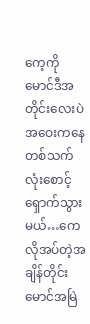ကေ့ကို မောင်ဒီအတိုင်းလေးပဲအဝေးကနေတစ်သက်လုံးစောင့်ရှောက်သွားမယ်…ကေလိုအပ်တဲ့အချိန်တိုင်းမောင်အမြဲ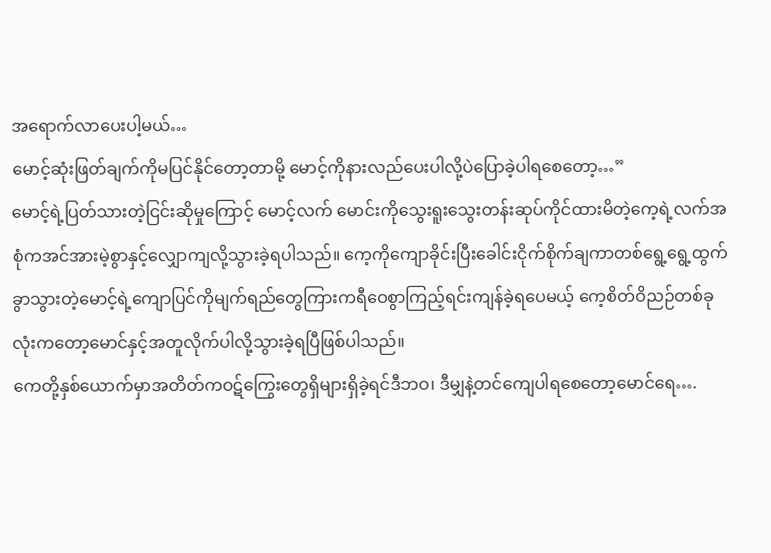အရောက်လာပေးပါ့မယ်…
မောင့်ဆုံးဖြတ်ချက်ကိုမပြင်နိုင်တော့တာမို့ မောင့်ကိုနားလည်ပေးပါလို့ပဲပြောခဲ့ပါရစေတော့…”
မောင့်ရဲ့ပြတ်သားတဲ့ငြင်းဆိုမှုကြောင့် မောင့်လက် မောင်းကိုသွေးရူးသွေးတန်းဆုပ်ကိုင်ထားမိတဲ့ကေ့ရဲ့လက်အစုံကအင်အားမဲ့စွာနှင့်လျှောကျလို့သွားခဲ့ရပါသည်။ ကေ့ကိုကျောခိုင်းပြီးခေါင်းငိုက်စိုက်ချကာတစ်ရွေ့ရွေ့ထွက်ခွာသွားတဲ့မောင့်ရဲ့ကျောပြင်ကိုမျက်ရည်တွေကြားကရီဝေစွာကြည့်ရင်းကျန်ခဲ့ရပေမယ့် ကေ့စိတ်ဝိညဉ်တစ်ခုလုံးကတော့မောင်နှင့်အတူလိုက်ပါလို့သွားခဲ့ရပြီဖြစ်ပါသည်။
ကေတို့နှစ်ယောက်မှာအတိတ်ကဝဋ်ကြွေးတွေရှိများရှိခဲ့ရင်ဒီဘဝ၊ ဒီမျှနဲ့တင်ကျေပါရစေတော့မောင်ရေ….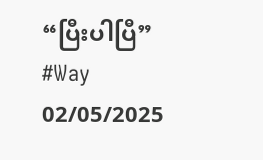“ပြီးပါပြီ”
#Way
02/05/2025